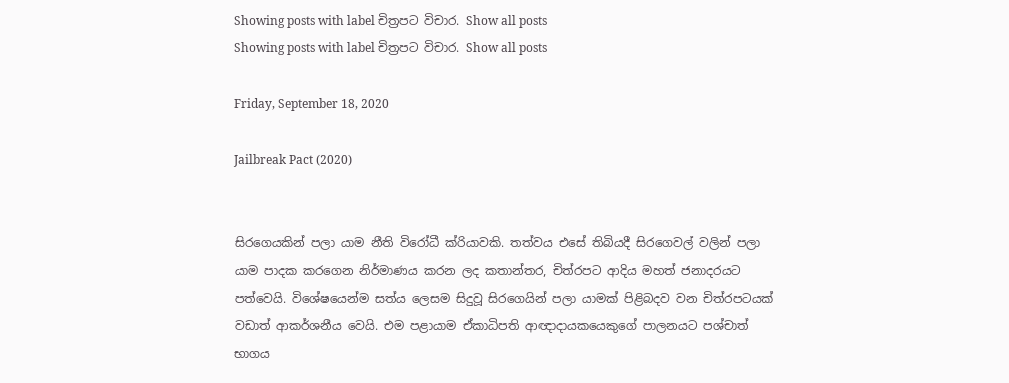Showing posts with label චිත්‍රපට විචාර. Show all posts
Showing posts with label චිත්‍රපට විචාර. Show all posts

Friday, September 18, 2020

Jailbreak Pact (2020)


සිරගෙයකින් පලා යාම නීති විරෝධී ක්රියාවකි. තත්වය එසේ තිබියදී සිරගෙවල් වලින් පලා යාම පාදක කරගෙන නිර්මාණය කරන ලද කතාන්තර, චිත්රපට ආදිය මහත් ජනාදරයට පත්වෙයි. විශේෂයෙන්ම සත්ය ලෙසම සිදුවූ සිරගෙයින් පලා යාමක් පිළිබදව වන චිත්රපටයක් වඩාත් ආකර්ශනීය වෙයි. එම පළායාම ඒකාධිපති ආඥාදායකයෙකුගේ පාලනයට පශ්චාත් භාගය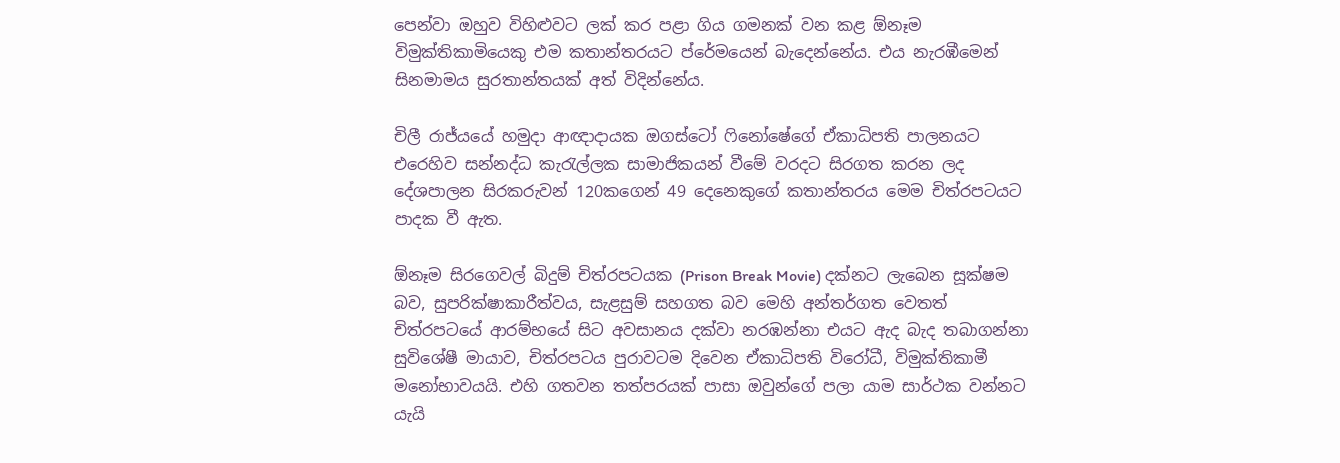පෙන්වා ඔහුව විහිළුවට ලක් කර පළා ගිය ගමනක් වන කළ ඕනෑම විමුක්තිකාමියෙකු එම කතාන්තරයට ප්රේමයෙන් බැදෙන්නේය. එය නැරඹීමෙන් සිනමාමය සුරතාන්තයක් අත් විදින්නේය.

චිලී රාජ්යයේ හමුදා ආඥාදායක ඔගස්ටෝ ෆිනෝෂේගේ ඒකාධිපති පාලනයට එරෙහිව සන්නද්ධ කැරැල්ලක සාමාජිකයන් වීමේ වරදට සිරගත කරන ලද දේශපාලන සිරකරුවන් 120කගෙන් 49 දෙනෙකුගේ කතාන්තරය මෙම චිත්රපටයට පාදක වී ඇත.

ඕනෑම සිරගෙවල් බිදුම් චිත්රපටයක (Prison Break Movie) දක්නට ලැබෙන සූක්ෂම බව, සුපරික්ෂාකාරීත්වය, සැළසුම් සහගත බව මෙහි අන්තර්ගත වෙතත් චිත්රපටයේ ආරම්භයේ සිට අවසානය දක්වා නරඹන්නා එයට ඇද බැද තබාගන්නා සුවිශේෂී මායාව, චිත්රපටය පුරාවටම දිවෙන ඒකාධිපති විරෝධී, විමුක්තිකාමී මනෝභාවයයි. එහි ගතවන තත්පරයක් පාසා ඔවුන්ගේ පලා යාම සාර්ථක වන්නට යැයි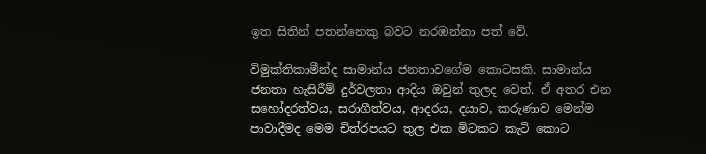ඉත සිතින් පතන්නෙකු බවට නරඹන්නා පත් වේ.

විමුක්තිකාමීන්ද සාමාන්ය ජනතාවගේම කොටසකි. සාමාන්ය ජනතා හැසිරීම් දුර්වලතා ආදිය ඔවුන් තුලද වෙත්. ඒ අතර එන සහෝදරත්වය, සරාගීත්වය, ආදරය, දයාව, කරුණාව මෙන්ම පාවාදීමද මෙම චිත්රපයට තුල එක මිටකට කැටි කොට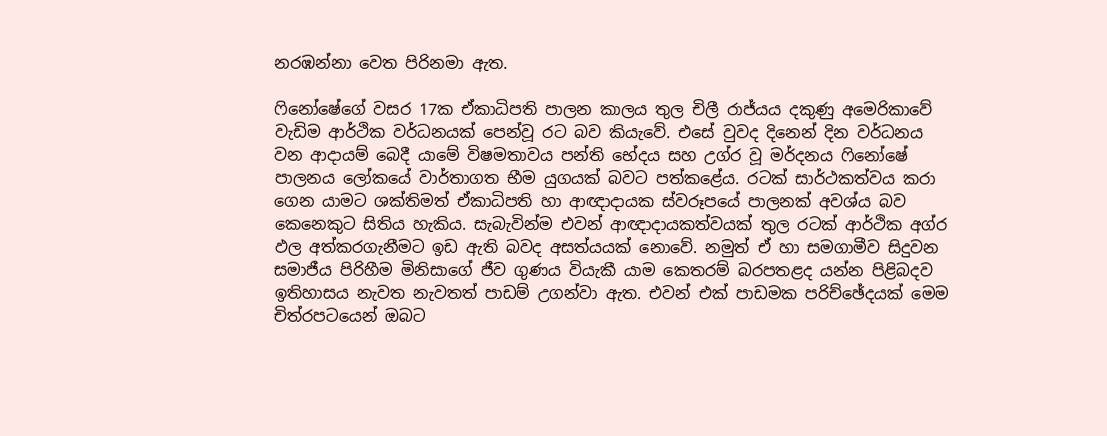නරඹන්නා වෙත පිරිනමා ඇත.

ෆිනෝෂේගේ වසර 17ක ඒකාධිපති පාලන කාලය තුල චිලී රාජ්යය දකුණු අමෙරිකාවේ වැඩිම ආර්ථික වර්ධනයක් පෙන්වූ රට බව කියැවේ. එසේ වුවද දිනෙන් දින වර්ධනය වන ආදායම් බෙදී යාමේ විෂමතාවය පන්ති භේදය සහ උග්ර වූ මර්දනය ෆිනෝෂේ පාලනය ලෝකයේ වාර්තාගත භීම යුගයක් බවට පත්කළේය. රටක් සාර්ථකත්වය කරා ගෙන යාමට ශක්තිමත් ඒකාධිපති හා ආඥාදායක ස්වරූපයේ පාලනක් අවශ්ය බව කෙනෙකුට සිතිය හැකිය. සැබැවින්ම එවන් ආඥාදායකත්වයක් තුල රටක් ආර්ථික අග්ර ඵල අත්කරගැනීමට ඉඩ ඇති බවද අසත්යයක් නොවේ. නමුත් ඒ හා සමගාමීව සිදුවන සමාජීය පිරිහීම මිනිසාගේ ජීව ගුණය වියැකී යාම කෙතරම් බරපතළද යන්න පිළිබදව ඉතිහාසය නැවත නැවතත් පාඩම් උගන්වා ඇත. එවන් එක් පාඩමක පරිච්ඡේදයක් මෙම චිත්රපටයෙන් ඔබට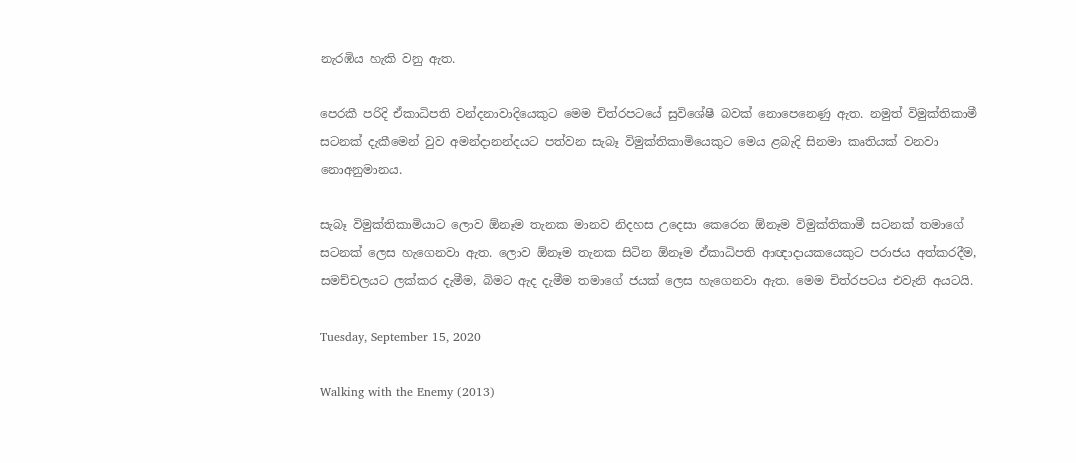නැරඹිය හැකි වනු ඇත.

පෙරකී පරිදි ඒකාධිපති වන්දනාවාදියෙකුට මෙම චිත්රපටයේ සුවිශේෂී බවක් නොපෙනෙණු ඇත. නමුත් විමුක්තිකාමී සටනක් දැකීමෙන් වුව අමන්දානන්දයට පත්වන සැබෑ විමුක්තිකාමියෙකුට මෙය ළබැදි සිනමා කෘතියක් වනවා නොඅනුමානය.

සැබෑ විමුක්තිකාමියාට ලොව ඕනෑම තැනක මානව නිදහස උදෙසා කෙරෙන ඕනෑම විමුක්තිකාමී සටනක් තමාගේ සටනක් ලෙස හැගෙනවා ඇත. ලොව ඕනෑම තැනක සිටින ඕනෑම ඒකාධිපති ආඥාදායකයෙකුට පරාජය අත්කරදීම, සමච්චලයට ලක්කර දැමීම, බිමට ඇද දැමීම තමාගේ ජයක් ලෙස හැගෙනවා ඇත. මෙම චිත්රපටය එවැනි අයටයි.

Tuesday, September 15, 2020

Walking with the Enemy (2013)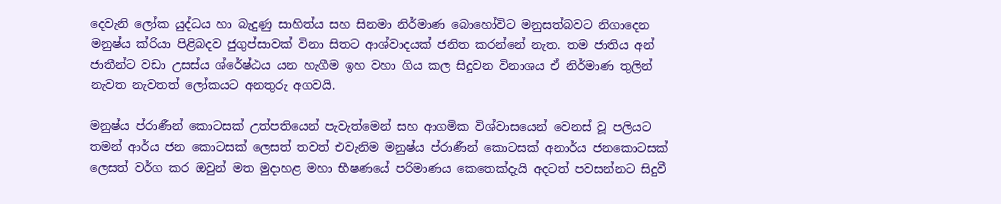දෙවැනි ලෝක යුද්ධය හා බැදුණු සාහිත්ය සහ සිනමා නිර්මාණ බොහෝවිට මනුසත්බවට නිගාදෙන මනුෂ්ය ක්රියා පිළිබදව ජුගුප්සාවක් විනා සිතට ආශ්වාදයක් ජනිත කරන්නේ නැත. තම ජාතිය අන් ජාතීන්ට වඩා උසස්ය ශ්රේෂ්ඨය යන හැගීම ඉහ වහා ගිය කල සිදුවන විනාශය ඒ නිර්මාණ තුලින් නැවත නැවතත් ලෝකයට අනතුරු අගවයි.

මනුෂ්ය ප්රාණීන් කොටසක් උත්පතියෙන් පැවැත්මෙන් සහ ආගමික විශ්වාසයෙන් වෙනස් වූ පලියට තමන් ආර්ය ජන කොටසක් ලෙසත් තවත් එවැනිම මනුෂ්ය ප්රාණීන් කොටසක් අනාර්ය ජනකොටසක් ලෙසත් වර්ග කර ඔවුන් මත මුදාහළ මහා භීෂණයේ පරිමාණය කෙතෙක්දැයි අදටත් පවසන්නට සිදුවී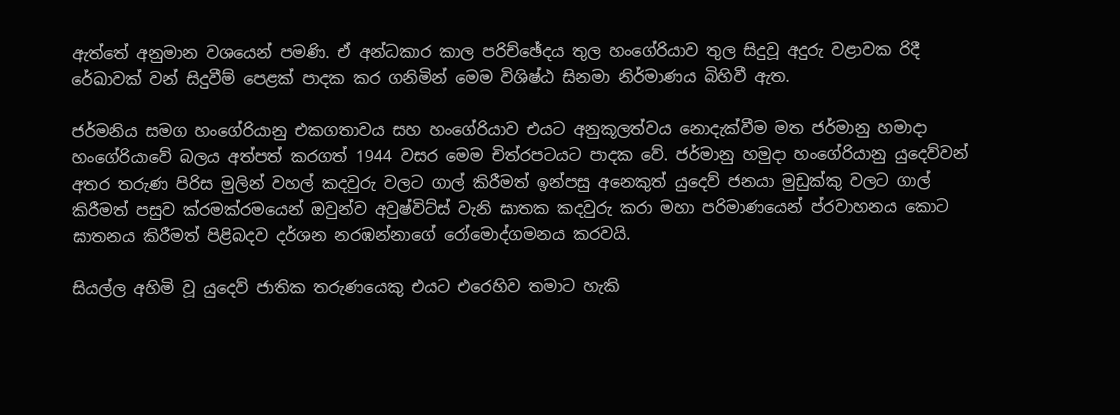ඇත්තේ අනුමාන වශයෙන් පමණි. ඒ අන්ධකාර කාල පරිච්ඡේදය තුල හංගේරියාව තුල සිදුවූ අදුරු වළාවක රිදී රේඛාවක් වන් සිදුවීම් පෙළක් පාදක කර ගනිමින් මෙම විශිෂ්ඨ සිනමා නිර්මාණය බිහිවී ඇත.

ජර්මනිය සමග හංගේරියානු එකගතාවය සහ හංගේරියාව එයට අනුකූලත්වය නොදැක්වීම මත ජර්මානු හමාදා හංගේරියාවේ බලය අත්පත් කරගත් 1944 වසර මෙම චිත්රපටයට පාදක වේ. ජර්මානු හමුදා හංගේරියානු යුදෙව්වන් අතර තරුණ පිරිස මුලින් වහල් කදවුරු වලට ගාල් කිරීමත් ඉන්පසු අනෙකුත් යුදෙව් ජනයා මුඩුක්කු වලට ගාල් කිරීමත් පසුව ක්රමක්රමයෙන් ඔවුන්ව අවුෂ්විට්ස් වැනි ඝාතක කදවුරු කරා මහා පරිමාණයෙන් ප්රවාහනය කොට ඝාතනය කිරීමත් පිළිබදව දර්ශන නරඹන්නාගේ රෝමොද්ගමනය කරවයි.

සියල්ල අහිමි වූ යුදෙව් ජාතික තරුණයෙකු එයට එරෙහිව තමාට හැකි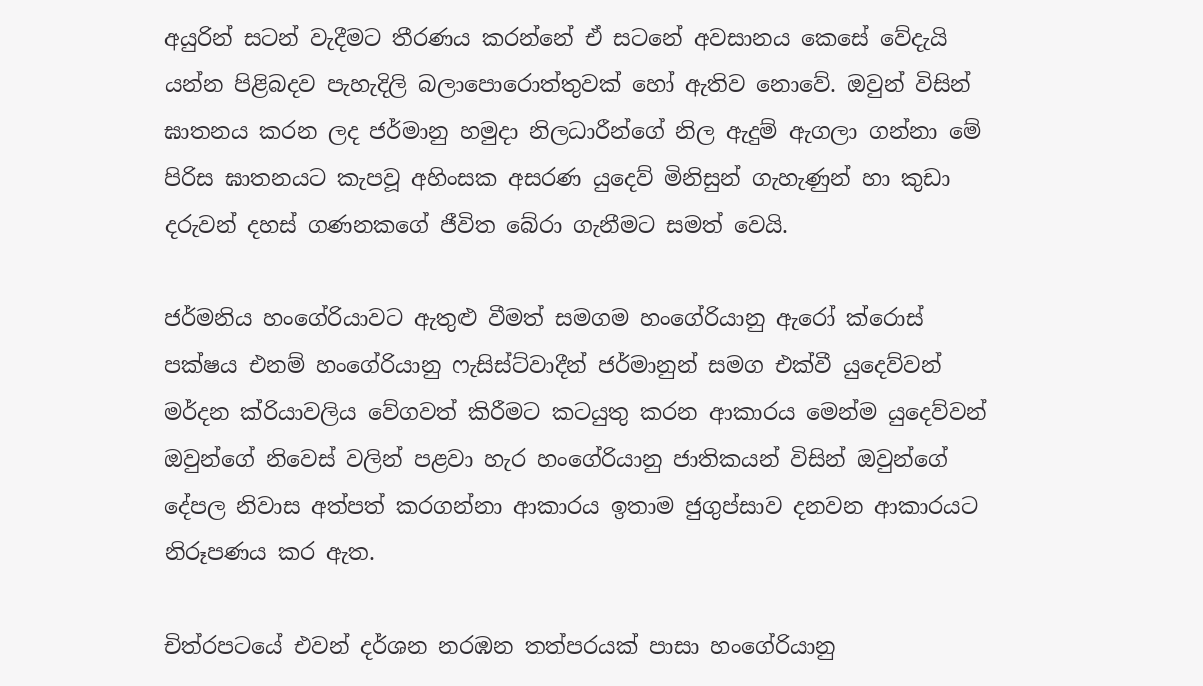අයුරින් සටන් වැදීමට තීරණය කරන්නේ ඒ සටනේ අවසානය කෙසේ වේදැයි යන්න පිළිබදව පැහැදිලි බලාපොරොත්තුවක් හෝ ඇතිව නොවේ. ඔවුන් විසින් ඝාතනය කරන ලද ජර්මානු හමුදා නිලධාරීන්ගේ නිල ඇදුම් ඇගලා ගන්නා මේ පිරිස ඝාතනයට කැපවූ අහිංසක අසරණ යුදෙව් මිනිසුන් ගැහැණුන් හා කුඩා දරුවන් දහස් ගණනකගේ ජීවිත බේරා ගැනීමට සමත් වෙයි.

ජර්මනිය හංගේරියාවට ඇතුළු වීමත් සමගම හංගේරියානු ඇරෝ ක්රොස් පක්ෂය එනම් හංගේරියානු ෆැසිස්ට්වාදීන් ජර්මානුන් සමග එක්වී යුදෙව්වන් මර්දන ක්රියාවලිය වේගවත් කිරීමට කටයුතු කරන ආකාරය මෙන්ම යුදෙව්වන් ඔවුන්ගේ නිවෙස් වලින් පළවා හැර හංගේරියානු ජාතිකයන් විසින් ඔවුන්ගේ දේපල නිවාස අත්පත් කරගන්නා ආකාරය ඉතාම ජුගුප්සාව දනවන ආකාරයට නිරූපණය කර ඇත.

චිත්රපටයේ එවන් දර්ශන නරඹන තත්පරයක් පාසා හංගේරියානු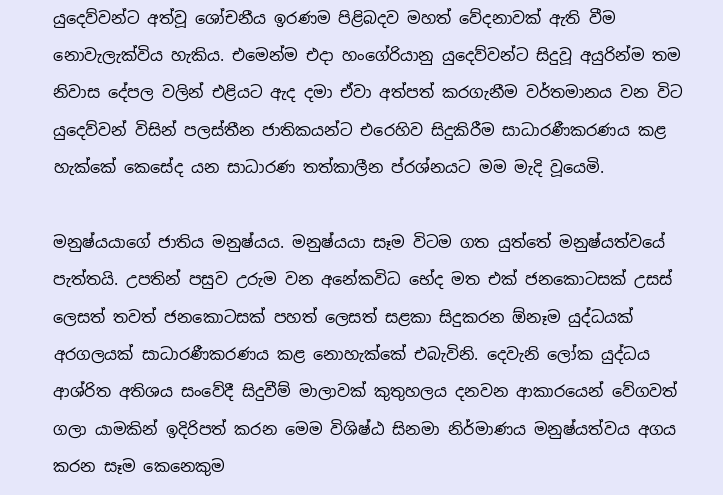යුදෙව්වන්ට අත්වූ ශෝචනීය ඉරණම පිළිබදව මහත් වේදනාවක් ඇති වීම නොවැලැක්විය හැකිය. එමෙන්ම එදා හංගේරියානු යුදෙව්වන්ට සිදුවූ අයුරින්ම තම නිවාස දේපල වලින් එළියට ඇද දමා ඒවා අත්පත් කරගැනීම වර්තමානය වන විට යුදෙව්වන් විසින් පලස්තීන ජාතිකයන්ට එරෙහිව සිදුකිරීම සාධාරණීකරණය කළ හැක්කේ කෙසේද යන සාධාරණ තත්කාලීන ප්රශ්නයට මම මැදි වූයෙමි.

මනුෂ්යයාගේ ජාතිය මනුෂ්යය. මනුෂ්යයා සෑම විටම ගත යුත්තේ මනුෂ්යත්වයේ පැත්තයි. උපතින් පසුව උරුම වන අනේකවිධ භේද මත එක් ජනකොටසක් උසස් ලෙසත් තවත් ජනකොටසක් පහත් ලෙසත් සළකා සිදුකරන ඕනෑම යුද්ධයක් අරගලයක් සාධාරණීකරණය කළ නොහැක්කේ එබැවිනි. දෙවැනි ලෝක යුද්ධය ආශ්රිත අතිශය සංවේදී සිදුවීම් මාලාවක් කුතුහලය දනවන ආකාරයෙන් වේගවත් ගලා යාමකින් ඉදිරිපත් කරන මෙම විශිෂ්ඨ සිනමා නිර්මාණය මනුෂ්යත්වය අගය කරන සෑම කෙනෙකුම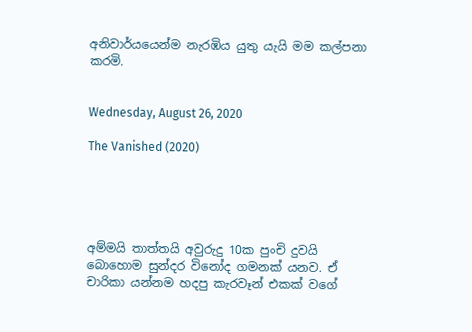අනිවාර්යයෙන්ම නැරඹිය යුතු යැයි මම කල්පනා කරමි.


Wednesday, August 26, 2020

The Vanished (2020)





අම්මයි තාත්තයි අවුරුදු 10ක පුංචි දුවයි බොහොම සුන්දර විනෝද ගමනක් යනව. ඒ චාරිකා යන්නම හදපු කැරවෑන් එකක් වගේ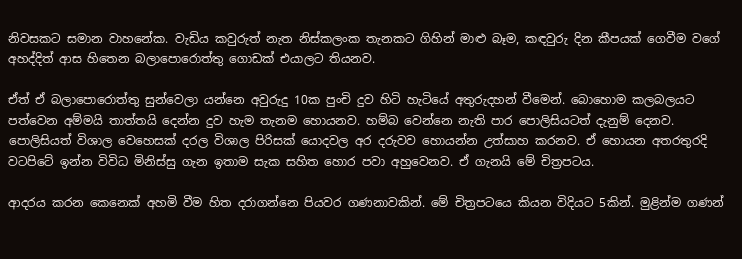නිවසකට සමාන වාහනේක. වැඩිය කවුරුත් නැත නිස්කලංක තැනකට ගිහින් මාළු බෑම, කඳවුරු දින කීපයක් ගෙවීම වගේ අහද්දිත් ආස හිතෙන බලාපොරොත්තු ගොඩක් එයාලට තියනව.

ඒත් ඒ බලාපොරොත්තු සුන්වෙලා යන්නෙ අවුරුදු 10ක පුංචි දුව හිටි හැටියේ අතුරුදහන් වීමෙන්. බොහොම කලබලයට පත්වෙන අම්මයි තාත්තයි දෙන්න දුව හැම තැනම හොයනව. හම්බ වෙන්නෙ නැති පාර පොලිසියටත් දැනුම් දෙනව. පොලිසියත් විශාල වෙහෙසක් දරල විශාල පිරිසක් යොදවල අර දරුවව හොයන්න උත්සාහ කරනව. ඒ හොයන අතරතුරදි වටපිටේ ඉන්න විවිධ මිනිස්සු ගැන ඉතාම සැක සහිත හොර පවා අහුවෙනව. ඒ ගැනයි මේ චිත්‍රපටය.

ආදරය කරන කෙනෙක් අහමි වීම හිත දරාගන්නෙ පියවර ගණනාවකින්. මේ චිත්‍රපටයෙ කියන විදියට 5කින්. මුළින්ම ගණන්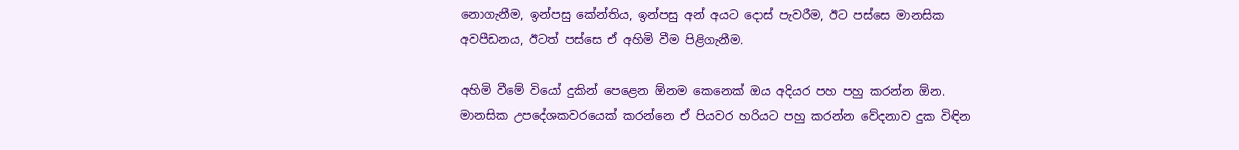නොගැනීම, ඉන්පසු කේන්තිය, ඉන්පසු අන් අයට දොස් පැවරීම, ඊට පස්සෙ මානසික අවපීඩනය, ඊටත් පස්සෙ ඒ අහිමි වීම පිළිගැනීම.

අහිමි වීමේ වියෝ දුකින් පෙළෙන ඕනම කෙනෙක් ඔය අදියර පහ පහු කරන්න ඕන. මානසික උපදේශකවරයෙක් කරන්නෙ ඒ පියවර හරියට පහු කරන්න වේදනාව දුක විඳින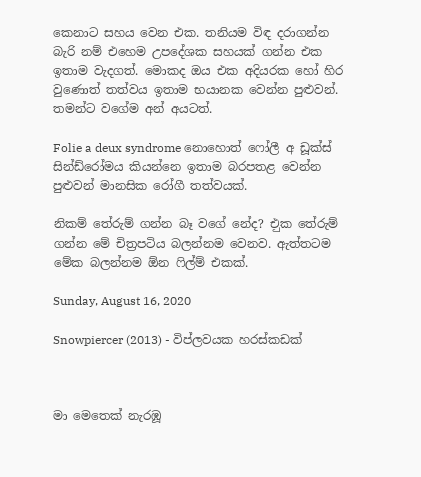කෙනාට සහය වෙන එක. තනියම විඳ දරාගන්න බැරි නම් එහෙම උපදේශක සහයක් ගන්න එක ඉතාම වැදගත්. මොකද ඔය එක අදියරක හෝ හිර වුණොත් තත්වය ඉතාම භයානක වෙන්න පුළුවන්. තමන්ට වගේම අන් අයටත්.

Folie a deux syndrome නොහොත් ෆෝලී අ ඩූක්ස් සින්ඩ්රෝමය කියන්නෙ ඉතාම බරපතළ වෙන්න පුළුවන් මානසික රෝගී තත්වයක්.

නිකම් තේරුම් ගන්න බෑ වගේ නේද? එුක තේරුම් ගන්න මේ චිත්‍රපටිය බලන්නම වෙනව. ඇත්තටම මේක බලන්නම ඕන ෆිල්ම් එකක්.

Sunday, August 16, 2020

Snowpiercer (2013) - විප්ලවයක හරස්කඩක්



මා මෙතෙක් නැරඹූ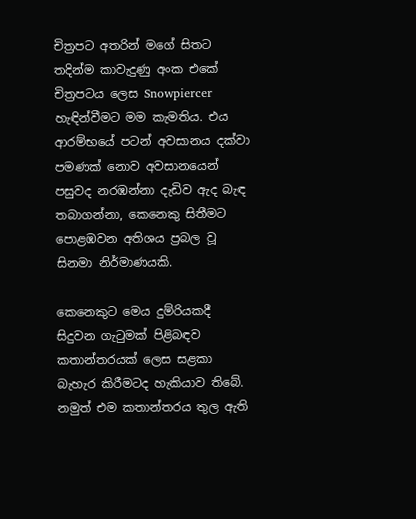චිත්‍රපට අතරින් මගේ සිතට තදින්ම කාවැදුණු අංක එකේ චිත්‍රපටය ලෙස Snowpiercer හැඳින්වීමට මම කැමතිය. එය ආරම්භයේ පටන් අවසානය දක්වා පමණක් නොව අවසානයෙන් පසුවද නරඹන්නා දැඩිව ඇද බැඳ තබාගන්නා, කෙනෙකු සිතීමට පොළඹවන අතිශය ප්‍රබල වූ සිනමා නිර්මාණයකි.

කෙනෙකුට මෙය දුම්රියකදී සිදුවන ගැටුමක් පිළිබඳව කතාන්තරයක් ලෙස සළකා බැහැර කිරීමටද හැකියාව තිබේ. නමුත් එම කතාන්තරය තුල ඇති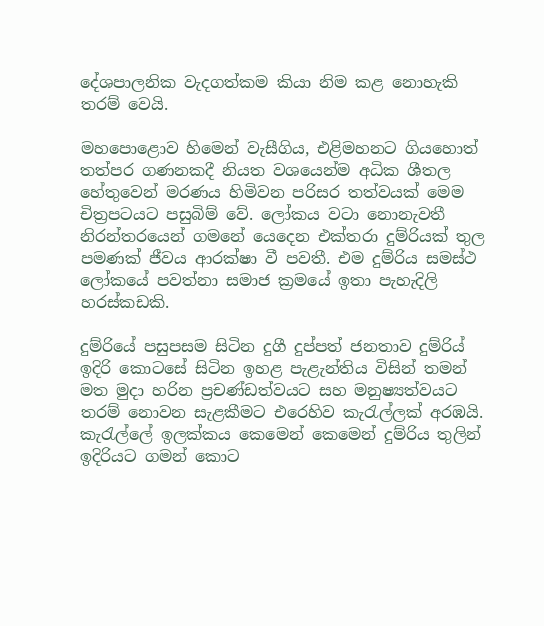දේශපාලනික වැදගත්කම කියා නිම කළ නොහැකි තරම් වෙයි.

මහපොළොව හිමෙන් වැසීගිය, එළිමහනට ගියහොත් තත්පර ගණනකදී නියත වශයෙන්ම අධික ශීතල හේතුවෙන් මරණය හිමිවන පරිසර තත්වයක් මෙම චිත්‍රපටයට පසුබිම් වේ. ලෝකය වටා නොනැවතී නිරන්තරයෙන් ගමනේ යෙදෙන එක්තරා දුම්රියක් තුල පමණක් ජීවය ආරක්ෂා වී පවතී. එම දුම්රිය සමස්ථ ලෝකයේ පවත්නා සමාජ ක්‍රමයේ ඉතා පැහැදිලි හරස්කඩකි.

දුම්රියේ පසුපසම සිටින දුගී දුප්පත් ජනතාව දුම්රිය් ඉදිරි කොටසේ සිටින ඉහළ පැළැන්තිය විසින් තමන් මත මුදා හරින ප්‍රචණ්ඩත්වයට සහ මනුෂ්‍යත්වයට තරම් නොවන සැළකීමට එරෙහිව කැරැල්ලක් අරඹයි. කැරැල්ලේ ඉලක්කය කෙමෙන් කෙමෙන් දුම්රිය තුලින් ඉදිරියට ගමන් කොට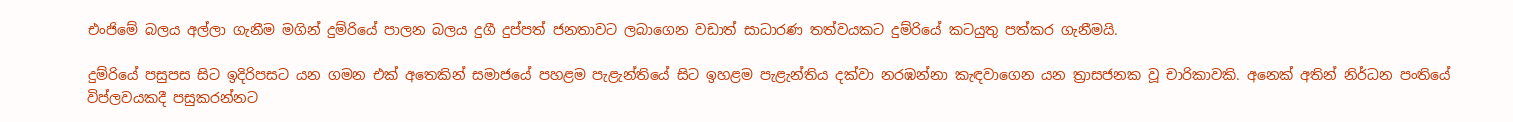එංජිමේ බලය අල්ලා ගැනීම මගින් දුම්රියේ පාලන බලය දුගී දුප්පත් ජනතාවට ලබාගෙන වඩාත් සාධාරණ තත්වයකට දුම්රියේ කටයුතු පත්කර ගැනීමයි.

දුම්රියේ පසුපස සිට ඉදිරිපසට යන ගමන එක් අතෙකින් සමාජයේ පහළම පැළැන්තියේ සිට ඉහළම පැළැන්තිය දක්වා නරඹන්නා කැඳවාගෙන යන ත්‍රාසජනක වූ චාරිකාවකි. අනෙක් අතින් නිර්ධන පංතියේ විප්ලවයකදී පසුකරන්නට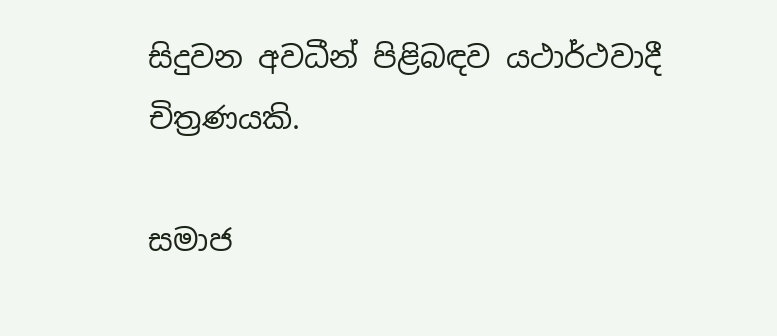සිදුවන අවධීන් පිළිබඳව යථාර්ථවාදී චිත්‍රණයකි.

සමාජ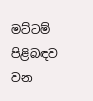මට්ටම් පිළිබඳව වන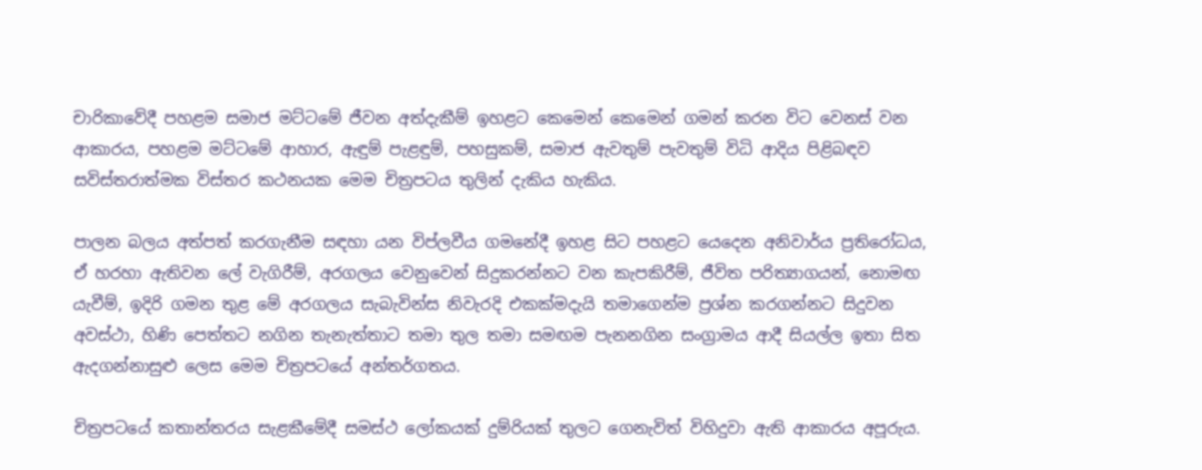චාරිකාවේදී පහළම සමාජ මට්ටමේ ජීවන අත්දැකීම් ඉහළට කෙමෙන් කෙමෙන් ගමන් කරන විට වෙනස් වන ආකාරය, පහළම මට්ටමේ ආහාර, ඇඳුම් පැළඳුම්, පහසුකම්, සමාජ ඇවතුම් පැවතුම් විධි ආදිය පිළිබඳව සවිස්තරාත්මක විස්තර කථනයක මෙම චිත්‍රපටය තුලින් දැකිය හැකිය.

පාලන බලය අත්පත් කරගැනීම සඳහා යන විප්ලවීය ගමනේදී ඉහළ සිට පහළට යෙදෙන අනිවාර්ය ප්‍රතිරෝධය, ඒ හරහා ඇතිවන ලේ වැගිරීම්, අරගලය වෙනුවෙන් සිදුකරන්නට වන කැපකිරීම්, ජීවිත පරිත්‍යාගයන්, නොමඟ යැවීම්, ඉදිරි ගමන තුළ මේ අරගලය සැබැවින්ස නිවැරදි එකක්මදැයි තමාගෙන්ම ප්‍රශ්න කරගන්නට සිදුවන අවස්ථා, හිණි පෙත්තට නගින තැනැත්තාට තමා තුල තමා සමඟම පැනනගින සංග්‍රාමය ආදී සියල්ල ඉතා සිත ඇදගන්නාසුළු ලෙස මෙම චිත්‍රපටයේ අන්තර්ගතය.

චිත්‍රපටයේ කතාන්තරය සැළකීමේදී සමස්ථ ලෝකයක් දුම්රියක් තුලට ගෙනැවිත් විහිදුවා ඇති ආකාරය අපූරුය.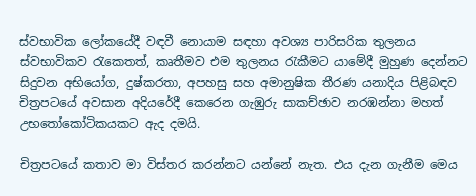ස්වභාවික ලෝකයේදී වඳවී නොයාම සඳහා අවශ්‍ය පාරිසරික තුලනය ස්වභාවිකව රැකෙතත්, කෘතීමව එම තුලනය රැකීමට යාමේදී මුහුණ දෙන්නට සිදුවන අභියෝග, දුෂ්කරතා, අපහසු සහ අමානුෂික තීරණ යනාදිය පිළිබඳව චිත්‍රපටයේ අවසාන අදියරේදී කෙරෙන ගැඹුරු සාකච්ඡාව නරඹන්නා මහත් උභතෝකෝටිකයකට ඇද දමයි.

චිත්‍රපටයේ කතාව මා විස්තර කරන්නට යන්නේ නැත. එය දැන ගැනීම මෙය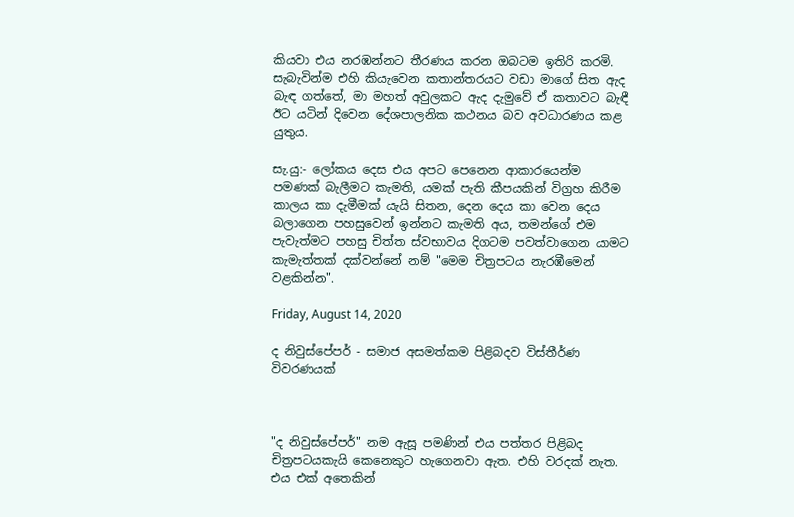කියවා එය නරඹන්නට තීරණය කරන ඔබටම ඉතිරි කරමි. සැබැවින්ම එහි කියැවෙන කතාන්තරයට වඩා මාගේ සිත ඇද බැඳ ගත්තේ, මා මහත් අවුලකට ඇද දැමුවේ ඒ කතාවට බැඳී ඊට යටින් දිවෙන දේශපාලනික කථනය බව අවධාරණය කළ යුතුය.

සැ.යු:- ලෝකය දෙස එය අපට පෙනෙන ආකාරයෙන්ම පමණක් බැලීමට කැමති, යමක් පැති කීපයකින් විග්‍රහ කිරීම කාලය කා දැමීමක් යැයි සිතන, දෙන දෙය කා වෙන දෙය බලාගෙන පහසුවෙන් ඉන්නට කැමති අය, තමන්ගේ එම පැවැත්මට පහසු චිත්ත ස්වභාවය දිගටම පවත්වාගෙන යාමට කැමැත්තක් දක්වන්නේ නම් "මෙම චිත්‍රපටය නැරඹීමෙන් වළකින්න".

Friday, August 14, 2020

ද නිවුස්පේපර් - සමාජ අසමත්කම පිළිබදව විස්තීර්ණ විවරණයක්



"ද නිවුස්පේපර්" නම ඇසූ පමණින් එය පත්තර පිළිබද චිත්‍රපටයකැයි කෙනෙකුට හැගෙනවා ඇත. එහි වරදක් නැත. එය එක් අතෙකින්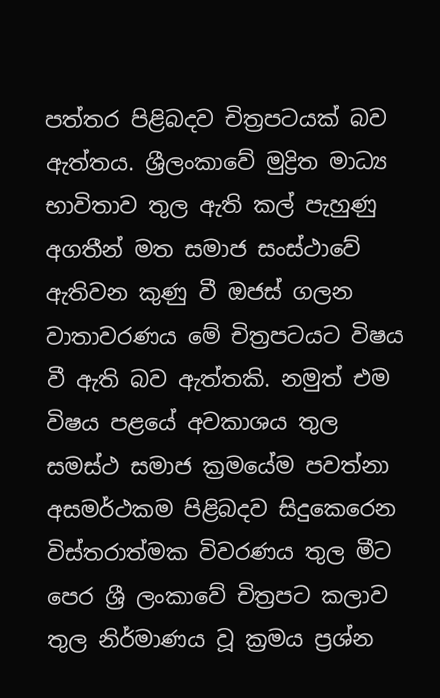පත්තර පිළිබදව චිත්‍රපටයක් බව ඇත්තය. ශ්‍රීලංකාවේ මුද්‍රිත මාධ්‍ය භාවිතාව තුල ඇති කල් පැහුණු අගතීන් මත සමාජ සංස්ථාවේ ඇතිවන කුණු වී ඔජස් ගලන වාතාවරණය මේ චිත්‍රපටයට විෂය වී ඇති බව ඇත්තකි. නමුත් එම විෂය පළයේ අවකාශය තුල සමස්ථ සමාජ ක්‍රමයේම පවත්නා අසමර්ථකම පිළිබදව සිදුකෙරෙන විස්තරාත්මක විවරණය තුල මීට පෙර ශ්‍රී ලංකාවේ චිත්‍රපට කලාව තුල නිර්මාණය වූ ක්‍රමය ප්‍රශ්න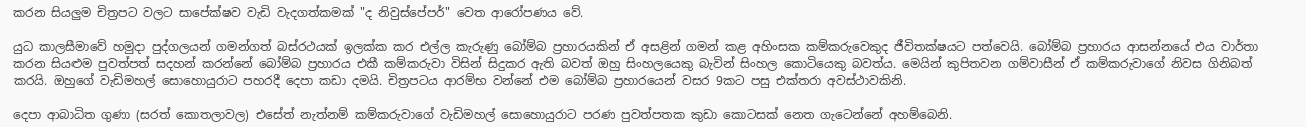කරන සියලුම චිත්‍රපට වලට සාපේක්ෂව වැඩි වැදගත්කමක් "ද නිවුස්පේපර්" වෙත ආරෝපණය වේ.

යුධ කාලසීමාවේ හමුදා පුද්ගලයන් ගමන්ගත් බස්රථයක් ඉලක්ක කර එල්ල කැරුණු බෝම්බ ප්‍රහාරයකින් ඒ අසළින් ගමන් කළ අහිංසක කම්කරුවෙකුද ජීවිතක්ෂයට පත්වෙයි. බෝම්බ ප්‍රහාරය ආසන්නයේ එය වාර්තා කරන සියළුම පුවත්පත් සදහන් කරන්නේ බෝම්බ ප්‍රහාරය එකී කම්කරුවා විසින් සිදුකර ඇති බවත් ඔහු සිංහලයෙකු බැවින් සිංහල කොටියෙකු බවත්ය. මෙයින් කුපිතවන ගම්වාසීන් ඒ කම්කරුවාගේ නිවස ගිනිබත් කරයි. ඔහුගේ වැඩිමහල් සොහොයුරාට පහරදී දෙපා කඩා දමයි. චිත්‍රපටය ආරම්භ වන්නේ එම බෝම්බ ප්‍රහාරයෙන් වසර 9කට පසු එක්තරා අවස්ථාවකිනි.

දෙපා ආබාධිත ගුණා (සරත් කොතලාවල) එසේත් නැත්නම් කම්කරුවාගේ වැඩිමහල් සොහොයුරාට පරණ පුවත්පතක කුඩා කොටසක් නෙත ගැටෙන්නේ අහම්බෙනි.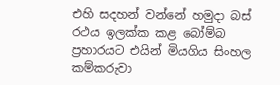එහි සදහන් වන්නේ හමුදා බස් රථය ඉලක්ක කළ බෝම්බ ප්‍රහාරයට එයින් මියගිය සිංහල කම්කරුවා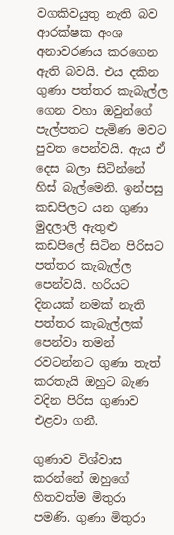වගකිවයුතු නැති බව ආරක්ෂක අංශ අනාවරණය කරගෙන ඇති බවයි. එය දකින ගුණා පත්තර කැබැල්ල ගෙන වහා ඔවුන්ගේ පැල්පතට පැමිණ මවට පුවත පෙන්වයි. ඇය ඒ දෙස බලා සිටින්නේ හිස් බැල්මෙනි. ඉන්පසු කඩපිලට යන ගුණා මුදලාලි ඇතුළු කඩපිලේ සිටින පිරිසට පත්තර කැබැල්ල පෙන්වයි. හරියට දිනයක් නමක් නැති පත්තර කැබැල්ලක් පෙන්වා තමන් රවටන්නට ගුණා තැත් කරතැයි ඔහුට බැණ වදින පිරිස ගුණාව එළවා ගනී.

ගුණාව විශ්වාස කරන්නේ ඔහුගේ හිතවත්ම මිතුරා පමණි. ගුණා මිතුරා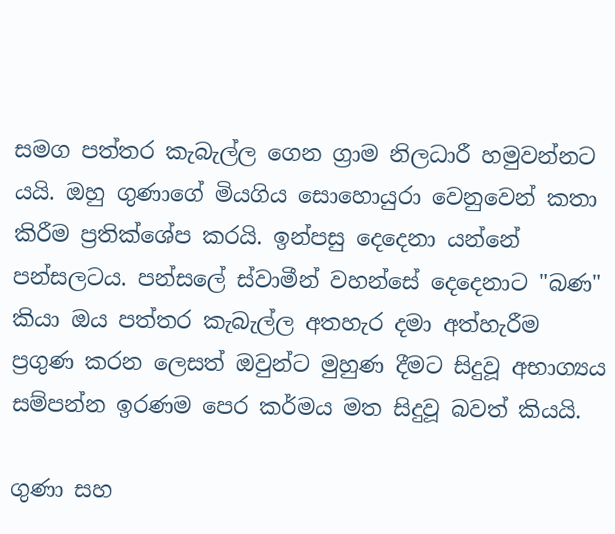සමග පත්තර කැබැල්ල ගෙන ග්‍රාම නිලධාරී හමුවන්නට යයි. ඔහු ගුණාගේ මියගිය සොහොයුරා වෙනුවෙන් කතා කිරීම ප්‍රතික්ශේප කරයි. ඉන්පසු දෙදෙනා යන්නේ පන්සලටය. පන්සලේ ස්වාමීන් වහන්සේ දෙදෙනාට "බණ" කියා ඔය පත්තර කැබැල්ල අතහැර දමා අත්හැරීම ප්‍රගුණ කරන ලෙසත් ඔවුන්ට මුහුණ දීමට සිදුවූ අභාග්‍යය සම්පන්න ඉරණම පෙර කර්මය මත සිදුවූ බවත් කියයි.

ගුණා සහ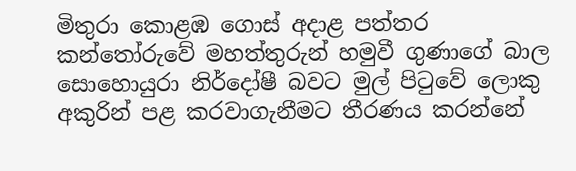මිතුරා කොළඹ ගොස් අදාළ පත්තර කන්තෝරුවේ මහත්තුරුන් හමුවී ගුණාගේ බාල සොහොයුරා නිර්දෝෂී බවට මුල් පිටුවේ ලොකු අකුරින් පළ කරවාගැනීමට තීරණය කරන්නේ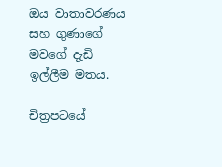ඔය වාතාවරණය සහ ගුණාගේ මවගේ දැඩි ඉල්ලීම මතය.

චිත්‍රපටයේ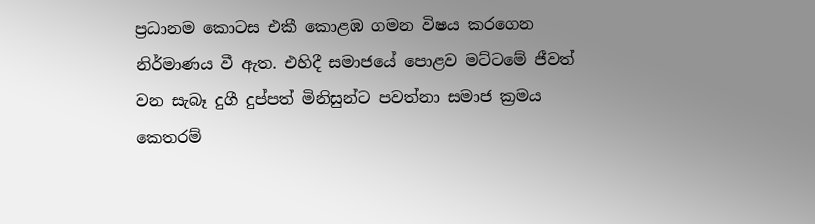ප්‍රධානම කොටස එකී කොළඹ ගමන විෂය කරගෙන නිර්මාණය වී ඇත. එහිදී සමාජයේ පොළව මට්ටමේ ජීවත් වන සැබෑ දුගී දුප්පත් මිනිසුන්ට පවත්නා සමාජ ක්‍රමය කෙතරම්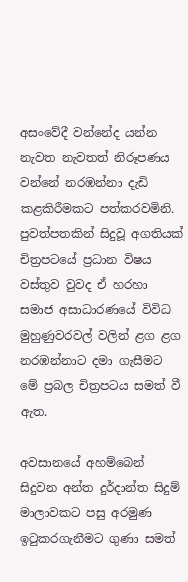අසංවේදී වන්නේද යන්න නැවත නැවතත් නිරූපණය වන්නේ නරඹන්නා දැඩි කළකිරීමකට පත්කරවමිනි. පුවත්පතකින් සිදුවූ අගතියක් චිත්‍රපටයේ ප්‍රධාන විෂය වස්තුව වුවද ඒ හරහා සමාජ අසාධාරණයේ විවිධ මුහුණුවරවල් වලින් ළග ළග නරඹන්නාට දමා ගැසීමට මේ ප්‍රබල චිත්‍රපටය සමත් වී ඇත.

අවසානයේ අහම්බෙන් සිදුවන අන්ත දුර්දාන්ත සිදුම් මාලාවකට පසු අරමුණ ඉටුකරගැනීමට ගුණා සමත්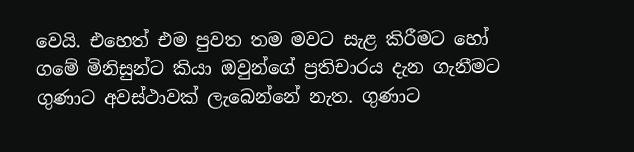වෙයි. එහෙත් එම පුවත තම මවට සැළ කිරීමට හෝ ගමේ මිනිසුන්ට කියා ඔවුන්ගේ ප්‍රතිචාරය දැන ගැනීමට ගුණාට අවස්ථාවක් ලැබෙන්නේ නැත. ගුණාට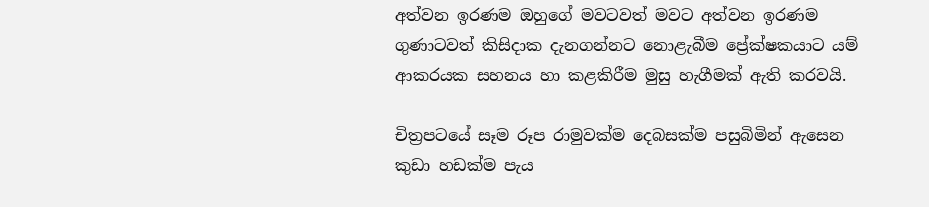අත්වන ඉරණම ඔහුගේ මවටවත් මවට අත්වන ඉරණම ගුණාටවත් කිසිදාක දැනගන්නට නොළැබීම ප්‍රේක්ෂකයාට යම් ආකරයක සහනය හා කළකිරීම මුසු හැගීමක් ඇති කරවයි.

චිත්‍රපටයේ සෑම රූප රාමුවක්ම දෙබසක්ම පසුබිමින් ඇසෙන කුඩා හඩක්ම පැය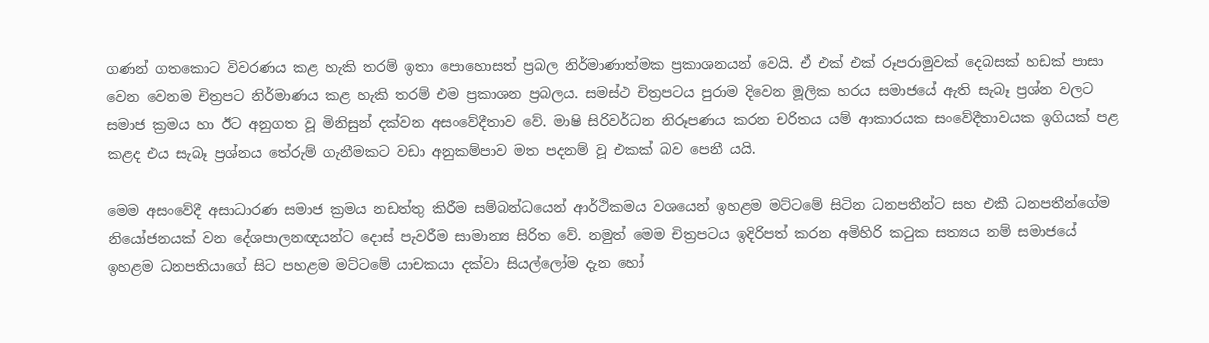ගණන් ගතකොට විවරණය කළ හැකි තරම් ඉතා පොහොසත් ප්‍රබල නිර්මාණාත්මක ප්‍රකාශනයන් වෙයි. ඒ එක් එක් රූපරාමුවක් දෙබසක් හඩක් පාසා වෙන වෙනම චිත්‍රපට නිර්මාණය කළ හැකි තරම් එම ප්‍රකාශන ප්‍රබලය. සමස්ථ චිත්‍රපටය පුරාම දිවෙන මූලික හරය සමාජයේ ඇති සැබෑ ප්‍රශ්න වලට සමාජ ක්‍රමය හා ඊට අනුගත වූ මිනිසුන් දක්වන අසංවේදීතාව වේ. මාෂි සිරිවර්ධන නිරූපණය කරන චරිතය යම් ආකාරයක සංවේදීතාවයක ඉගියක් පළ කළද එය සැබෑ ප්‍රශ්නය තේරුම් ගැනීමකට වඩා අනුකම්පාව මත පදනම් වූ එකක් බව පෙනී යයි.

මෙම අසංවේදී අසාධාරණ සමාජ ක්‍රමය නඩත්තු කිරීම සම්බන්ධයෙන් ආර්ථිකමය වශයෙන් ඉහළම මට්ටමේ සිටින ධනපතීන්ට සහ එකී ධනපතීන්ගේම නියෝජනයක් වන දේශපාලනඥයන්ට දොස් පැවරීම සාමාන්‍ය සිරිත වේ. නමුත් මෙම චිත්‍රපටය ඉදිරිපත් කරන අමිහිරි කටුක සත්‍යය නම් සමාජයේ ඉහළම ධනපතියාගේ සිට පහළම මට්ටමේ යාචකයා දක්වා සියල්ලෝම දැන හෝ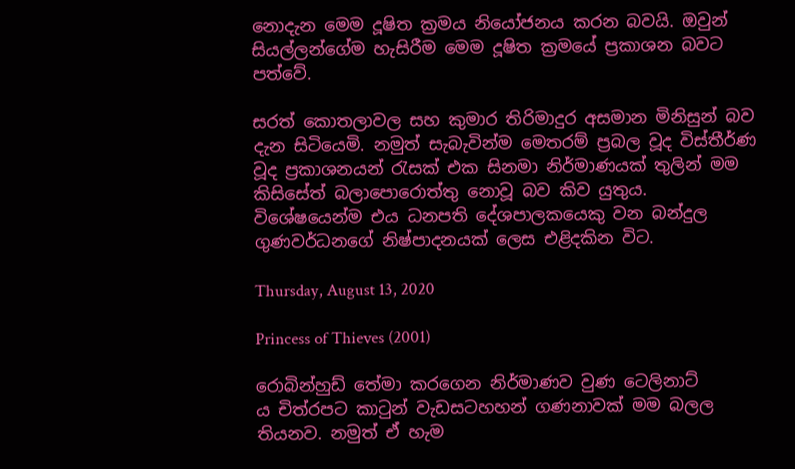නොදැන මෙම දූෂිත ක්‍රමය නියෝජනය කරන බවයි. ඔවුන් සියල්ලන්ගේම හැසිරීම මෙම දූෂිත ක්‍රමයේ ප්‍රකාශන බවට පත්වේ.

සරත් කොතලාවල සහ කුමාර තිරිමාදුර අසමාන මිනිසුන් බව දැන සිටියෙමි. නමුත් සැබැවින්ම මෙතරම් ප්‍රබල වූද විස්තීර්ණ වූද ප්‍රකාශනයන් රැසක් එක සිනමා නිර්මාණයක් තුලින් මම කිසිසේත් බලාපොරොත්තු නොවූ බව කිව යුතුය. විශේෂයෙන්ම එය ධනපති දේශපාලකයෙකු වන බන්දුල ගුණවර්ධනගේ නිෂ්පාදනයක් ලෙස එළිදකින විට.

Thursday, August 13, 2020

Princess of Thieves (2001)

රොබින්හුඩ් තේමා කරගෙන නිර්මාණව වුණ ටෙලිනාට්
ය චිත්රපට කාටුන් වැඩසටහහන් ගණනාවක් මම බලල තියනව. නමුත් ඒ හැම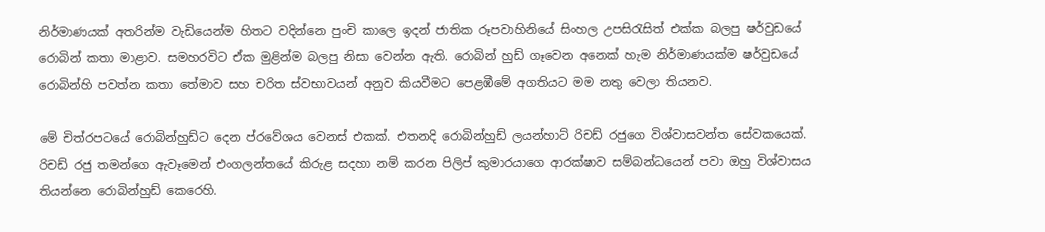නිර්මාණයක් අතරින්ම වැඩියෙන්ම හිතට වදින්නෙ පුංචි කාලෙ ඉදන් ජාතික රූපවාහිනියේ සිංහල උපසිරැසිත් එක්ක බලපු ෂර්වුඩයේ රොබින් කතා මාළාව. සමහරවිට ඒක මුළින්ම බලපු නිසා වෙන්න ඇති. රොබින් හුඩ් ගෑවෙන අනෙක් හැම නිර්මාණයක්ම ෂර්වුඩයේ රොබින්හි පවත්න කතා තේමාව සහ චරිත ස්වභාවයන් අනුව කියවීමට පෙළඹීමේ අගතියට මම නතු වෙලා තියනව.

මේ චිත්රපටයේ රොබින්හුඩ්ට දෙන ප්රවේශය වෙනස් එකක්. එතනදි රොබින්හුඩ් ලයන්හාට් රිචඩ් රජුගෙ විශ්වාසවන්ත සේවකයෙක්. රිචඩ් රජු තමන්ගෙ ඇවෑමෙන් එංගලන්තයේ කිරුළ සදහා නම් කරන පිලිප් කුමාරයාගෙ ආරක්ෂාව සම්බන්ධයෙන් පවා ඔහු විශ්වාසය තියන්නෙ රොබින්හුඩ් කෙරෙහි.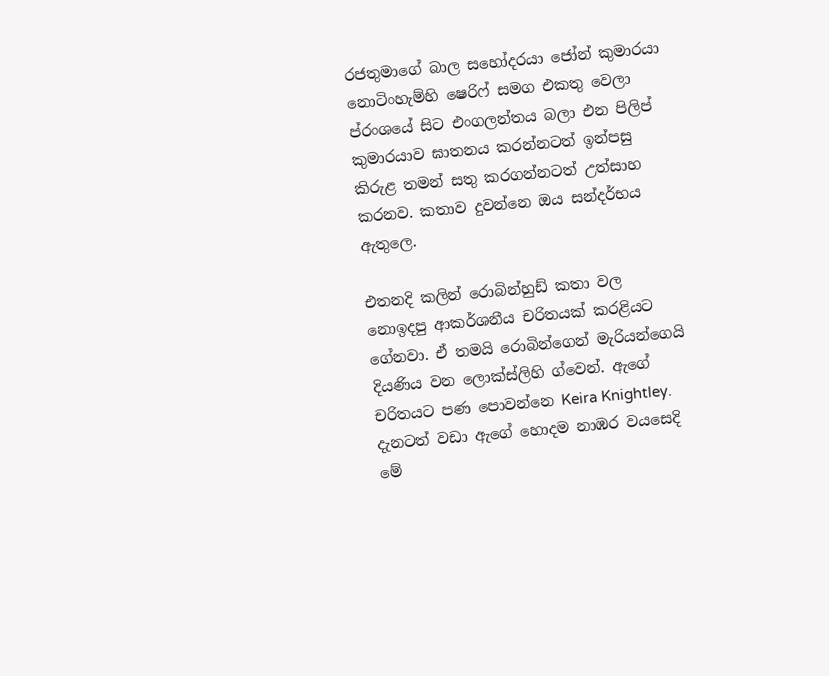රජතුමාගේ බාල සහෝදරයා ජෝන් කුමාරයා නොටිංහැම්හි ෂෙරිෆ් සමග එකතු වෙලා ප්රංශයේ සිට එංගලන්තය බලා එන පිලිප් කුමාරයාව ඝාතනය කරන්නටත් ඉන්පසු කිරුළ තමන් සතු කරගන්නටත් උත්සාහ කරනව. කතාව දුවන්නෙ ඔය සන්දර්භය ඇතුලෙ.

එතනදි කලින් රොබින්හුඩ් කතා වල නොඉදපු ආකර්ශනීය චරිතයක් කරළියට ගේනවා. ඒ තමයි රොබින්ගෙන් මැරියන්ගෙයි දියණිය වන ලොක්ස්ලිහි ග්වෙන්. ඇගේ චරිතයට පණ පොවන්නෙ Keira Knightley. දැනටත් වඩා ඇගේ හොදම නාඹර වයසෙදි මේ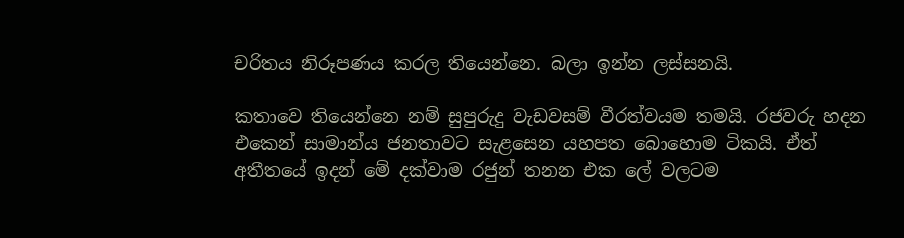චරිතය නිරූපණය කරල තියෙන්නෙ. බලා ඉන්න ලස්සනයි.

කතාවෙ තියෙන්නෙ නම් සුපුරුදු වැඩවසම් වීරත්වයම තමයි. රජවරු හදන එකෙන් සාමාන්ය ජනතාවට සැළසෙන යහපත බොහොම ටිකයි. ඒත් අතීතයේ ඉදන් මේ දක්වාම රජුන් තනන එක ලේ වලටම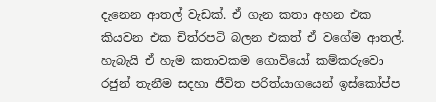දැනෙන ආතල් වැඩක්. ඒ ගැන කතා අහන එක කියවන එක චිත්රපටි බලන එකත් ඒ වගේම ආතල්. හැබැයි ඒ හැම කතාවකම ගොවියෝ කම්කරුවො රජුන් තැනීම සදහා ජීවිත පරිත්යාගයෙන් ඉස්කෝප්ප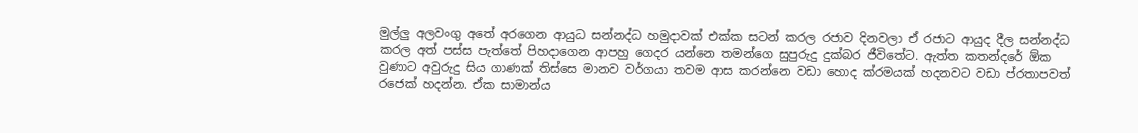මුල්ලු අලවංගු අතේ අරගෙන ආයුධ සන්නද්ධ හමුදාවක් එක්ක සටන් කරල රජාව දිනවලා ඒ රජාට ආයුද දීල සන්නද්ධ කරල අත් පස්ස පැත්තේ පිහදාගෙන ආපහු ගෙදර යන්නෙ තමන්ගෙ සුපුරුදු දුක්බර ජීවිතේට. ඇත්ත කතන්දරේ ඕක වුණාට අවුරුදු සිය ගාණක් තිස්සෙ මානව වර්ගයා තවම ආස කරන්නෙ වඩා හොද ක්රමයක් හදනවට වඩා ප්රතාපවත් රජෙක් හදන්න. ඒක සාමාන්ය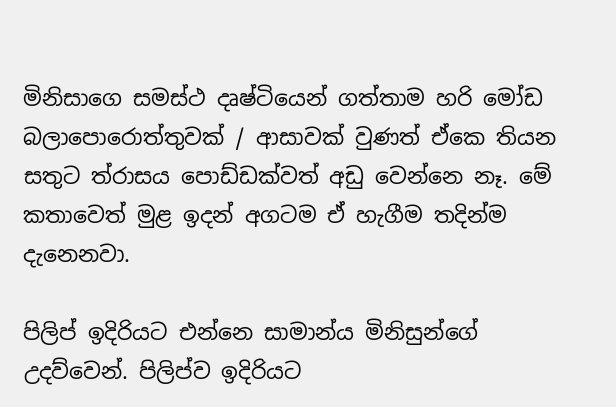මිනිසාගෙ සමස්ථ දෘෂ්ටියෙන් ගත්තාම හරි මෝඩ බලාපොරොත්තුවක් / ආසාවක් වුණත් ඒකෙ තියන සතුට ත්රාසය පොඩ්ඩක්වත් අඩු වෙන්නෙ නෑ. මේ කතාවෙත් මුළ ඉදන් අගටම ඒ හැගීම තදින්ම දැනෙනවා.

පිලිප් ඉදිරියට එන්නෙ සාමාන්ය මිනිසුන්ගේ උදව්වෙන්. පිලිප්ව ඉදිරියට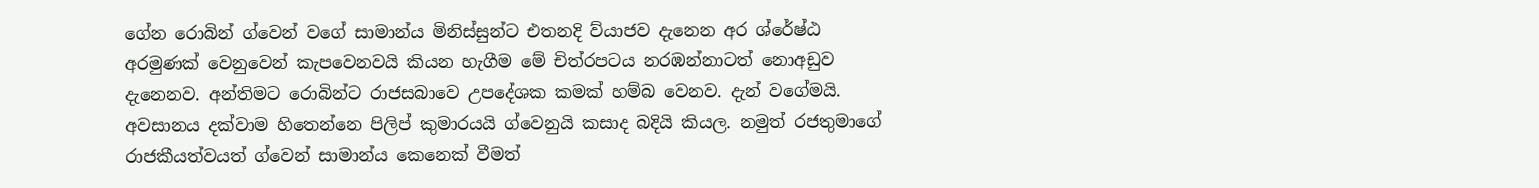ගේන රොබින් ග්වෙන් වගේ සාමාන්ය මිනිස්සුන්ට එතනදි ව්යාජව දැනෙන අර ශ්රේෂ්ඨ අරමුණක් වෙනුවෙන් කැපවෙනවයි කියන හැගීම මේ චිත්රපටය නරඹන්නාටත් නොඅඩුව දැනෙනව. අන්තිමට රොබින්ට රාජසබාවෙ උපදේශක කමක් හම්බ වෙනව. දැන් වගේමයි. අවසානය දක්වාම හිතෙන්නෙ පිලිප් කුමාරයයි ග්වෙනුයි කසාද බදියි කියල. නමුත් රජතුමාගේ රාජකීයත්වයත් ග්වෙන් සාමාන්ය කෙනෙක් වීමත්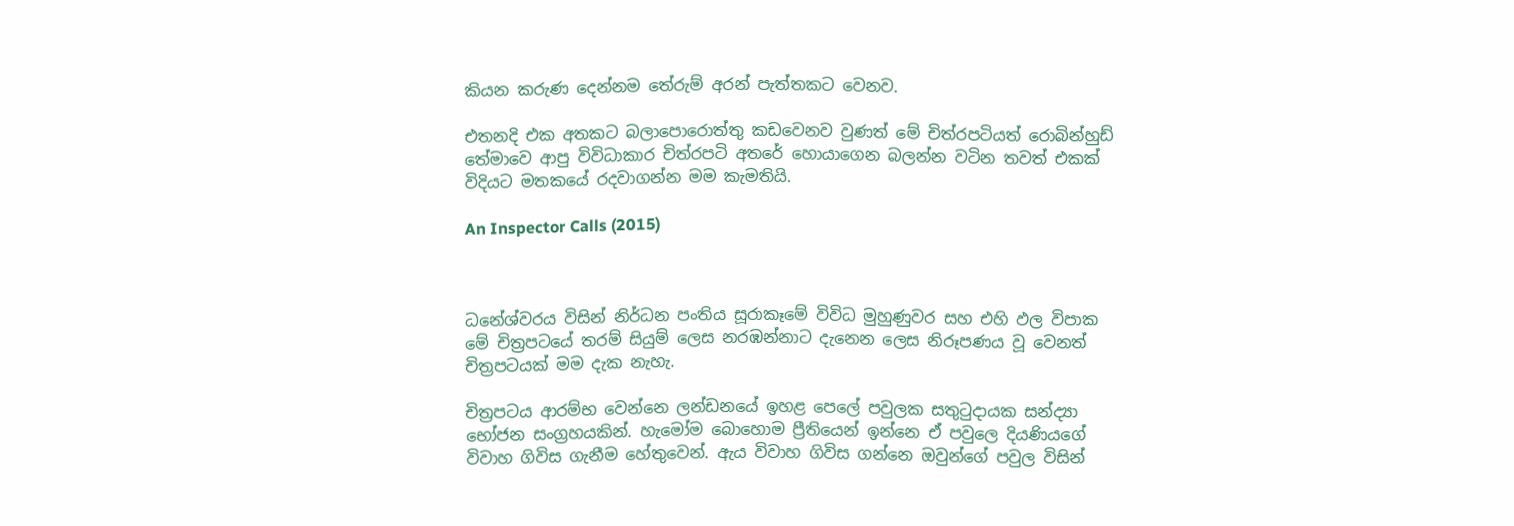කියන කරුණ දෙන්නම තේරුම් අරන් පැත්තකට වෙනව.

එතනදි එක අතකට බලාපොරොත්තු කඩවෙනව වුණත් මේ චිත්රපටියත් රොබින්හුඩ් තේමාවෙ ආපු විවිධාකාර චිත්රපටි අතරේ හොයාගෙන බලන්න වටින තවත් එකක් විදියට මතකයේ රදවාගන්න මම කැමතියි.

An Inspector Calls (2015)



ධනේශ්වරය විසින් නිර්ධන පංතිය සූරාකෑමේ විවිධ මුහුණුවර සහ එහි ඵල විපාක මේ චිත්‍රපටයේ තරම් සියුම් ලෙස නරඹන්නාට දැනෙන ලෙස නිරූපණය වූ වෙනත් චිත්‍රපටයක් මම දැක නැහැ.

චිත්‍රපටය ආරම්භ වෙන්නෙ ලන්ඩනයේ ඉහළ පෙලේ පවුලක සතුටුදායක සන්ද්‍යා භෝජන සංග්‍රහයකින්. හැමෝම බොහොම ප්‍රීතියෙන් ඉන්නෙ ඒ පවුලෙ දියණියගේ විවාහ ගිවිස ගැනීම හේතුවෙන්. ඇය විවාහ ගිවිස ගන්නෙ ඔවුන්ගේ පවුල විසින්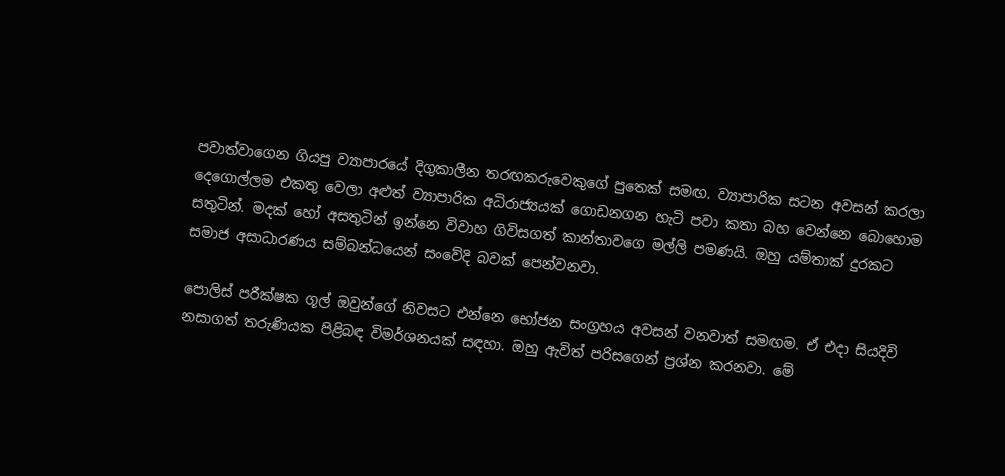පවාත්වාගෙන ගියපු ව්‍යාපාරයේ දිගුකාලීන තරඟකරුවෙකුගේ පුතෙක් සමඟ. ව්‍යාපාරික සටන අවසන් කරලා දෙගොල්ලම එකතු වෙලා අළුත් ව්‍යාපාරික අධිරාජ්‍යයක් ගොඩනගන හැටි පවා කතා බහ වෙන්නෙ බොහොම සතුටින්. මදක් හෝ අසතුටින් ඉන්නෙ විවාහ ගිවිසගත් කාන්තාවගෙ මල්ලි පමණයි. ඔහු යම්තාක් දුරකට සමාජ අසාධාරණය සම්බන්ධයෙන් සංවේදි බවක් පෙන්වනවා.

පොලිස් පරීක්ෂක ගූල් ඔවුන්ගේ නිවසට එන්නෙ භෝජන සංග්‍රහය අවසන් වනවාත් සමඟම. ඒ එදා සියදිවි නසාගත් තරුණියක පිළිබඳ විමර්ශනයක් සඳහා. ඔහු ඇවිත් පරිසගෙන් ප්‍රශ්න කරනවා. මේ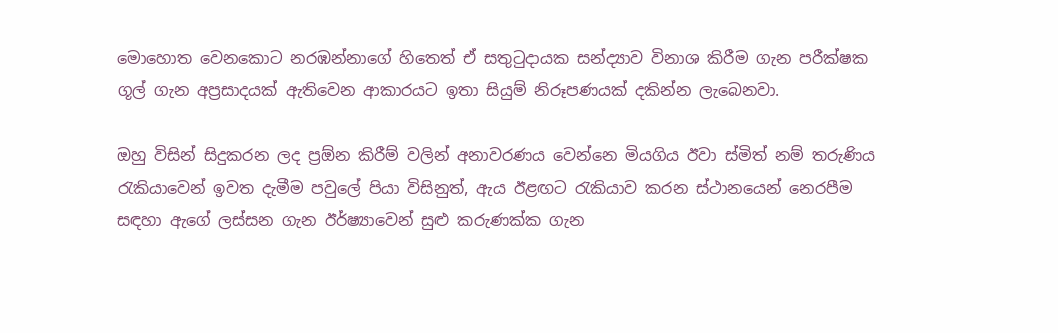මොහොත වෙනකොට නරඹන්නාගේ හිතෙත් ඒ සතුටුදායක සන්ද්‍යාව විනාශ කිරීම ගැන පරීක්ෂක ගූල් ගැන අප්‍රසාදයක් ඇතිවෙන ආකාරයට ඉතා සියුම් නිරූපණයක් දකින්න ලැබෙනවා.

ඔහු විසින් සිදුකරන ලද ප්‍රඕන කිරීම් වලින් අනාවරණය වෙන්නෙ මියගිය ඊවා ස්මිත් නම් තරුණිය රැකියාවෙන් ඉවත දැමීම පවුලේ පියා විසිනුත්, ඇය ඊළඟට රැකියාව කරන ස්ථානයෙන් නෙරපීම සඳහා ඇගේ ලස්සන ගැන ඊර්ෂ්‍යාවෙන් සුළු කරුණක්ක ගැන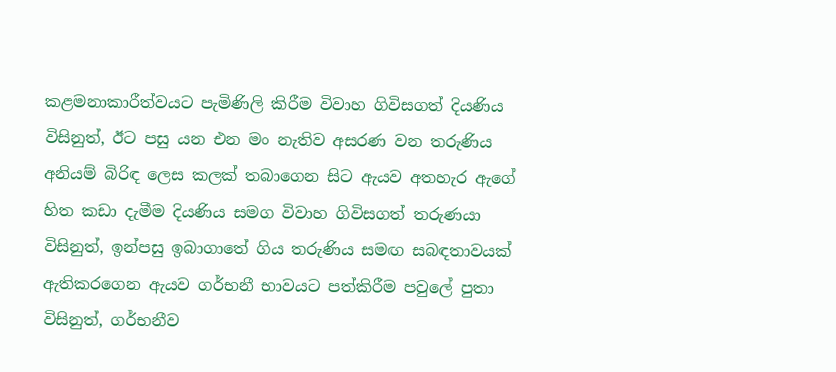කළමනාකාරීත්වයට පැමිණිලි කිරීම විවාහ ගිවිසගත් දියණිය විසිනුත්, ඊට පසු යන එන මං නැතිව අසරණ වන තරුණිය අනියම් බිරිඳ ලෙස කලක් තබාගෙන සිට ඇයව අතහැර ඇගේ හිත කඩා දැමීම දියණිය සමග විවාහ ගිවිසගත් තරුණයා විසිනුත්, ඉන්පසු ඉබාගාතේ ගිය තරුණිය සමඟ සබඳතාවයක් ඇතිකරගෙන ඇයව ගර්භනී භාවයට පත්කිරීම පවුලේ පුතා විසිනුත්, ගර්භනීව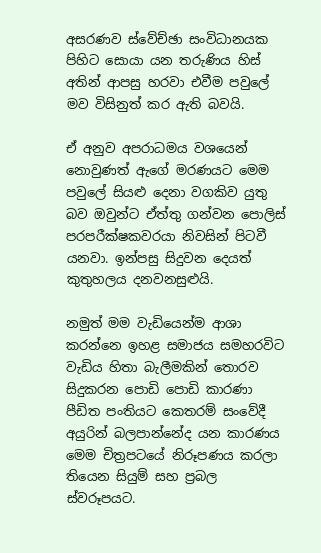අසරණව ස්වේච්ඡා සංවිධානයක පිහිට සොයා යන තරුණිය හිස් අතින් ආපසු හරවා එවීම පවුලේ මව විසිනුත් කර ඇති බවයි.

ඒ අනුව අපරාධමය වශයෙන් නොවුණත් ඇගේ මරණයට මෙම පවුලේ සියළු දෙනා වගකිව යුතු බව ඔවුන්ට ඒත්තු ගන්වන පොලිස් පරපරීක්ෂකවරයා නිවසින් පිටවී යනවා. ඉන්පසු සිදුවන දෙයත් කුතුහලය දනවනසුළුයි.

නමුත් මම වැඩියෙන්ම ආශා කරන්නෙ ඉහළ සමාජය සමහරවිට වැඩිය හිතා බැලීමකින් තොරව සිදුකරන පොඩි පොඩි කාරණා පීඩිත පංතියට කෙතරම් සංවේදී අයුරින් බලපාන්නේද යන කාරණය මෙම චිත්‍රපටයේ නිරූපණය කරලා තියෙන සියුම් සහ ප්‍රබල ස්වරූපයට.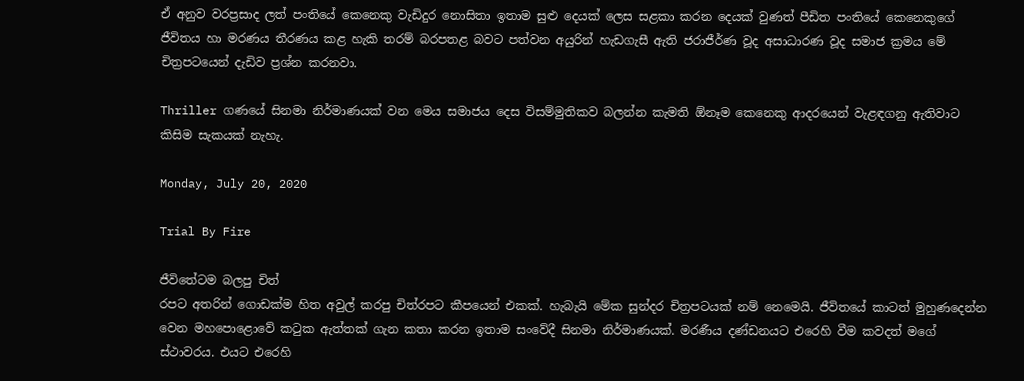ඒ අනුව වරප්‍රසාද ලත් පංතියේ කෙනෙකු වැඩිදුර නොසිතා ඉතාම සුළු දෙයක් ලෙස සළකා කරන දෙයක් වුණත් පීඩිත පංතියේ කෙනෙකුගේ ජීවිතය හා මරණය තීරණය කළ හැකි තරම් බරපතළ බවට පත්වන අයුරින් හැඩගැසී ඇති ජරාජීර්ණ වූද අසාධාරණ වූද සමාජ ක්‍රමය මේ චිත්‍රපටයෙන් දැඩිව ප්‍රශ්න කරනවා.

Thriller ගණයේ සිනමා නිර්මාණයක් වන මෙය සමාජය දෙස විසම්මුතිකව බලන්න කැමති ඕනෑම කෙනෙකු ආදරයෙන් වැළඳගනු ඇතිවාට කිසිම සැකයක් නැහැ.

Monday, July 20, 2020

Trial By Fire

ජීවිතේටම බලපු චිත්
රපට අතරින් ගොඩක්ම හිත අවුල් කරපු චිත්රපට කීපයෙන් එකක්. හැබැයි මේක සුන්දර චිත්‍රපටයක් නම් නෙමෙයි. ජීවිතයේ කාටත් මුහුණදෙන්න වෙන මහපොළොවේ කටුක ඇත්තක් ගැන කතා කරන ඉතාම සංවේදී සිනමා නිර්මාණයක්. මරණීය දණ්ඩනයට එරෙහි වීම කවදත් මගේ ස්ථාවරය. එයට එරෙහි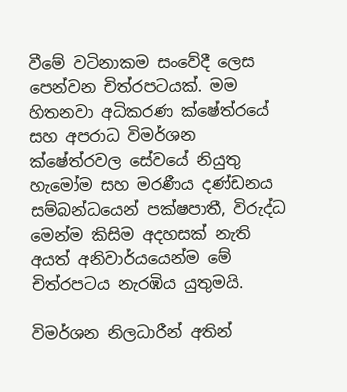වීමේ වටිනාකම සංවේදී ලෙස පෙන්වන චිත්රපටයක්. මම හිතනවා අධිකරණ ක්ෂේත්රයේ සහ අපරාධ විමර්ශන ක්ෂේත්රවල සේවයේ නියුතු හැමෝම සහ මරණීය දණ්ඩනය සම්බන්ධයෙන් පක්ෂපාතී, විරුද්ධ මෙන්ම කිසිම අදහසක් නැති අයත් අනිවාර්යයෙන්ම මේ චිත්රපටය නැරඹිය යුතුමයි.

විමර්ශන නිලධාරීන් අතින්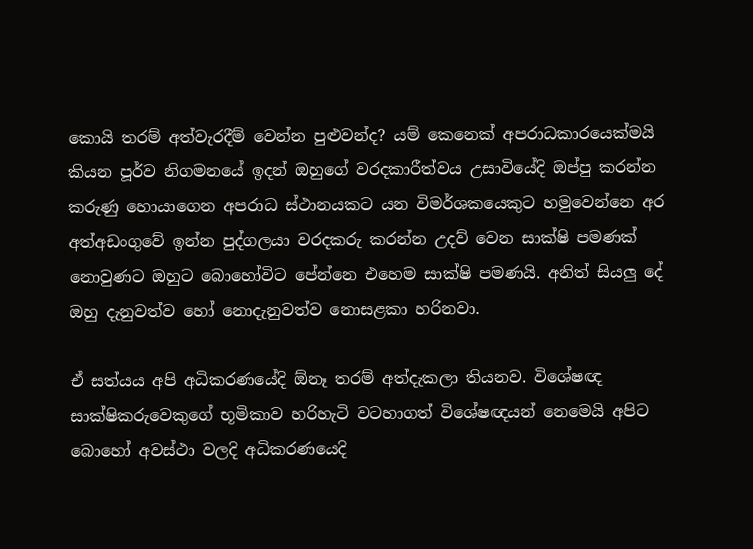කොයි තරම් අත්වැරදීම් වෙන්න පුළුවන්ද? යම් කෙනෙක් අපරාධකාරයෙක්මයි කියන පූර්ව නිගමනයේ ඉදන් ඔහුගේ වරදකාරීත්වය උසාවියේදි ඔප්පු කරන්න කරුණු හොයාගෙන අපරාධ ස්ථානයකට යන විමර්ශකයෙකුට හමුවෙන්නෙ අර අත්අඩංගුවේ ඉන්න පුද්ගලයා වරදකරු කරන්න උදව් වෙන සාක්ෂි පමණක් නොවුණට ඔහුට බොහෝවිට පේන්නෙ එහෙම සාක්ෂි පමණයි. අනිත් සියලු දේ ඔහු දැනුවත්ව හෝ නොදැනුවත්ව නොසළකා හරිනවා.

ඒ සත්යය අපි අධිකරණයේදි ඕනෑ තරම් අත්දැකලා තියනව. විශේෂඥ සාක්ෂිකරුවෙකුගේ භූමිකාව හරිහැටි වටහාගත් විශේෂඥයන් නෙමෙයි අපිට බොහෝ අවස්ථා වලදි අධිකරණයෙදි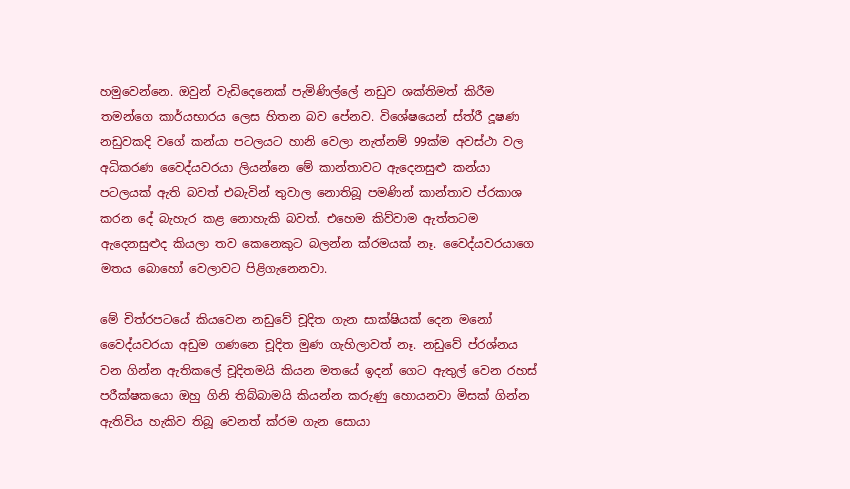හමුවෙන්නෙ. ඔවුන් වැඩිදෙනෙක් පැමිණිල්ලේ නඩුව ශක්තිමත් කිරීම තමන්ගෙ කාර්යභාරය ලෙස හිතන බව පේනව. විශේෂයෙන් ස්ත්රී දූෂණ නඩුවකදි වගේ කන්යා පටලයට හානි වෙලා නැත්නම් 99ක්ම අවස්ථා වල අධිකරණ වෛද්යවරයා ලියන්නෙ මේ කාන්තාවට ඇදෙනසුළු කන්යා පටලයක් ඇති බවත් එබැවින් තුවාල නොතිබූ පමණින් කාන්තාව ප්රකාශ කරන දේ බැහැර කළ නොහැකි බවත්. එහෙම කිව්වාම ඇත්තටම ඇදෙනසුළුද කියලා තව කෙනෙකුට බලන්න ක්රමයක් නෑ. වෛද්යවරයාගෙ මතය බොහෝ වෙලාවට පිළිගැනෙනවා.

මේ චිත්රපටයේ කියවෙන නඩුවේ චූදිත ගැන සාක්ෂියක් දෙන මනෝ වෛද්යවරයා අඩුම ගණනෙ චූදිත මුණ ගැහිලාවත් නෑ. නඩුවේ ප්රශ්නය වන ගින්න ඇතිකලේ චූදිතමයි කියන මතයේ ඉදන් ගෙට ඇතුල් වෙන රහස් පරීක්ෂකයො ඔහු ගිනි තිබ්බාමයි කියන්න කරුණු හොයනවා මිසක් ගින්න ඇතිවිය හැකිව තිබූ වෙනත් ක්රම ගැන සොයා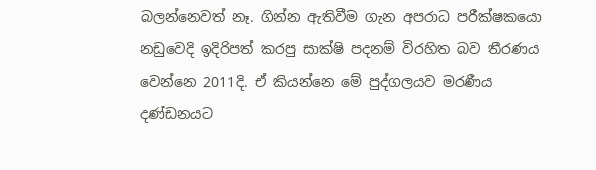බලන්නෙවත් නෑ. ගින්න ඇතිවීම ගැන අපරාධ පරීක්ෂකයො නඩුවෙදි ඉදිරිපත් කරපු සාක්ෂි පදනම් විරහිත බව තීරණය වෙන්නෙ 2011දි. ඒ කියන්නෙ මේ පුද්ගලයව මරණීය දණ්ඩනයට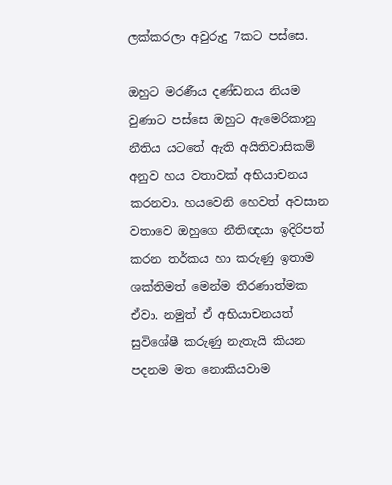ලක්කරලා අවුරුදු 7කට පස්සෙ.

ඔහුට මරණීය දණ්ඩනය නියම වුණාට පස්සෙ ඔහුට ඇමෙරිකානු නීතිය යටතේ ඇති අයිතිවාසිකම් අනුව හය වතාවක් අභියාචනය කරනවා. හයවෙනි හෙවත් අවසාන වතාවෙ ඔහුගෙ නීතිඥයා ඉදිරිපත් කරන තර්කය හා කරුණු ඉතාම ශක්තිමත් මෙන්ම තීරණාත්මක ඒවා. නමුත් ඒ අභියාචනයත් සුවිශේෂී කරුණු නැතැයි කියන පදනම මත නොකියවාම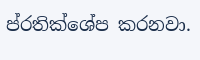ප්රතික්ශේප කරනවා.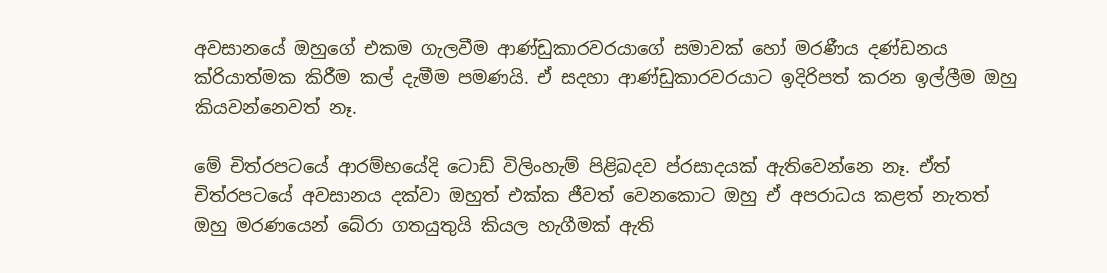අවසානයේ ඔහුගේ එකම ගැලවීම ආණ්ඩුකාරවරයාගේ සමාවක් හෝ මරණීය දණ්ඩනය ක්රියාත්මක කිරීම කල් දැමීම පමණයි. ඒ සදහා ආණ්ඩුකාරවරයාට ඉදිරිපත් කරන ඉල්ලීම ඔහු කියවන්නෙවත් නෑ.

මේ චිත්රපටයේ ආරම්භයේදි ටොඩ් විලිංහැම් පිළිබදව ප්රසාදයක් ඇතිවෙන්නෙ නෑ. ඒත් චිත්රපටයේ අවසානය දක්වා ඔහුත් එක්ක ජීවත් වෙනකොට ඔහු ඒ අපරාධය කළත් නැතත් ඔහු මරණයෙන් බේරා ගතයුතුයි කියල හැගීමක් ඇති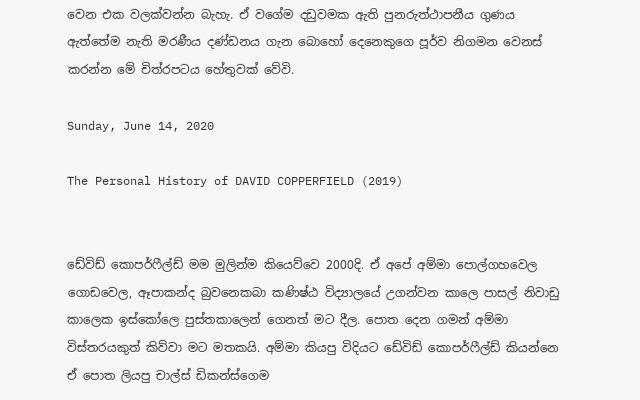වෙන එක වලක්වන්න බැහැ. ඒ වගේම දඩුවමක ඇති පුනරුත්ථාපනීය ගුණය ඇත්තේම නැති මරණීය දණ්ඩනය ගැන බොහෝ දෙනෙකුගෙ පූර්ව නිගමන වෙනස් කරන්න මේ චිත්රපටය හේතුවක් වේවි.

Sunday, June 14, 2020

The Personal History of DAVID COPPERFIELD (2019)


ඩේවිඩ් කොපර්ෆීල්ඩ් මම මුලින්ම කියෙව්වෙ 2000දි. ඒ අපේ අම්මා පොල්ගහවෙල ගොඩවෙල, ඈපාකන්ද බුවනෙකබා කණිෂ්ඨ විද්‍යාලයේ උගන්වන කාලෙ පාසල් නිවාඩු කාලෙක ඉස්කෝලෙ පුස්තකාලෙන් ගෙනත් මට දීල. පොත දෙන ගමන් අම්මා විස්තරයකුත් කිව්වා මට මතකයි. අම්මා කියපු විදියට ඩේවිඩ් කොපර්ෆීල්ඩ් කියන්නෙ ඒ පොත ලියපු චාල්ස් ඩිකන්ස්ගෙම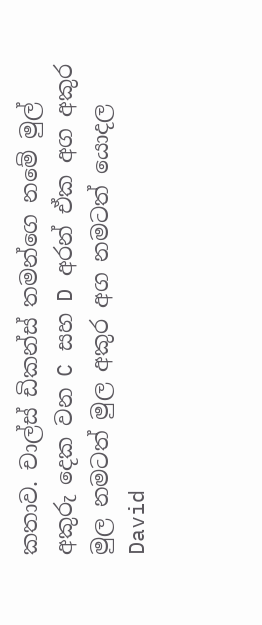කතාව. චාල්ස් ඩිකන්ස් තමන්ගෙ නමේ මුල් අකුරු දෙක වන C සහ D අරන් ඒක අග අකුර මුල නමටත් මුල අකුර අග නමටත් යොදල David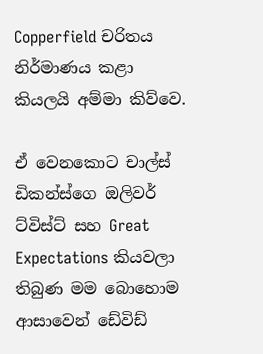Copperfield චරිතය නිර්මාණය කළා කියලයි අම්මා කිව්වෙ.

ඒ වෙනකොට චාල්ස් ඩිකන්ස්ගෙ ඔලිවර් ට්විස්ට් සහ Great Expectations කියවලා තිබුණ මම බොහොම ආසාවෙන් ඩේවිඩ්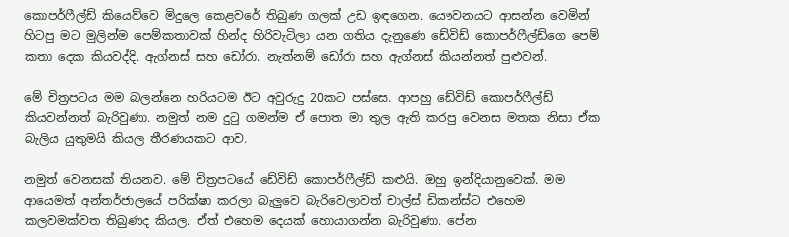කොපර්ෆීල්ඩ් කියෙව්වෙ මිදුලෙ කෙළවරේ තිබුණ ගලක් උඩ ඉඳගෙන. යෞවනයට ආසන්න වෙමින් හිටපු මට මුලින්ම පෙම්කතාවක් හින්ද හිරිවැටිලා යන ගතිය දැනුණෙ ඩේවිඩ් කොපර්ෆීල්ඩ්ගෙ පෙම් කතා දෙක කියවද්දි. ඇග්නස් සහ ඩෝරා. නැත්නම් ඩෝරා සහ ඇග්නස් කියන්නත් පුළුවන්.

මේ චිත්‍රපටය මම බලන්නෙ හරියටම ඊට අවුරුදු 20කට පස්සෙ. ආපහු ඩේවිඩ් කොපර්ෆීල්ඩ් කියවන්නත් බැරිවුණා. නමුත් නම දුටු ගමන්ම ඒ පොත මා තුල ඇති කරපු වෙනස මතක නිසා ඒක බැලිය යුතුමයි කියල තීරණයකට ආව.

නමුත් වෙනසක් තියනව. මේ චිත්‍රපටයේ ඩේවිඩ් කොපර්ෆීල්ඩ් කළුයි. ඔහු ඉන්දියානුවෙක්. මම ආයෙමත් අන්තර්ජාලයේ පරික්ෂා කරලා බැලුවෙ බැරිවෙලාවත් චාල්ස් ඩිකන්ස්ට එහෙම කලවමක්වත තිබුණද කියල. ඒත් එහෙම දෙයක් හොයාගන්න බැරිවුණා. පේන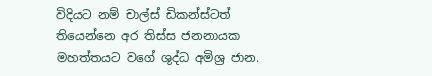විදියට නම් චාල්ස් ඩිකන්ස්ටත් තියෙන්නෙ අර තිස්ස ජනනායක මහත්තයට වගේ ශුද්ධ අමිශ්‍ර ජාන.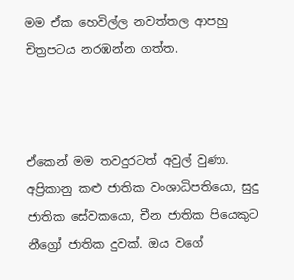මම ඒක හෙවිල්ල නවත්තල ආපහු චිත්‍රපටය නරඹන්න ගත්ත.



ඒකෙන් මම තවදුරටත් අවුල් වුණා. අප්‍රිකානු කළු ජාතික වංශාධිපතියො, සුදු ජාතික සේවකයො, චීන ජාතික පියෙකුට නීග්‍රෝ ජාතික දුවක්. ඔය වගේ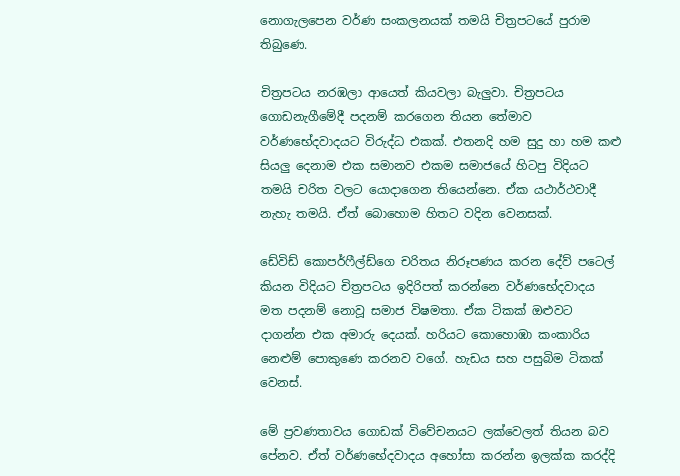නොගැලපෙන වර්ණ සංකලනයක් තමයි චිත්‍රපටයේ පුරාම තිබුණෙ.

චිත්‍රපටය නරඹලා ආයෙත් කියවලා බැලුවා. චිත්‍රපටය ගොඩනැගීමේදී පදනම් කරගෙන තියන තේමාව වර්ණභේදවාදයට විරුද්ධ එකක්. එතනදි හම සුදු හා හම කළු සියලු දෙනාම එක සමානව එකම සමාජයේ හිටපු විදියට තමයි චරිත වලට යොදාගෙන තියෙන්නෙ. ඒක යථාර්ථවාදී නැහැ තමයි. ඒත් බොහොම හිතට වදින වෙනසක්.

ඩේවිඩ් කොපර්ෆීල්ඩ්ගෙ චරිතය නිරූපණය කරන දේව් පටෙල් කියන විදියට චිත්‍රපටය ඉදිරිපත් කරන්නෙ වර්ණභේදවාදය මත පදනම් නොවූ සමාජ විෂමතා. ඒක ටිකක් ඔළුවට දාගන්න එක අමාරු දෙයක්. හරියට කොහොඹා කංකාරිය නෙළුම් පොකුණෙ කරනව වගේ. හැඩය සහ පසුබිම ටිකක් වෙනස්.

මේ ප්‍රවණතාවය ගොඩක් විවේචනයට ලක්වෙලත් තියන බව පේනව. ඒත් වර්ණභේදවාදය අහෝසා කරන්න ඉලක්ක කරද්දි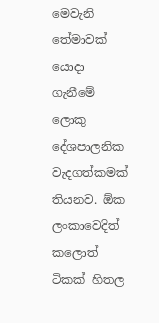මෙවැනි තේමාවක් යොදා ගැනීමේ ලොකු දේශපාලනික වැදගත්කමක් තියනව. ඕක ලංකාවෙදිත් කලොත් ටිකක් හිතල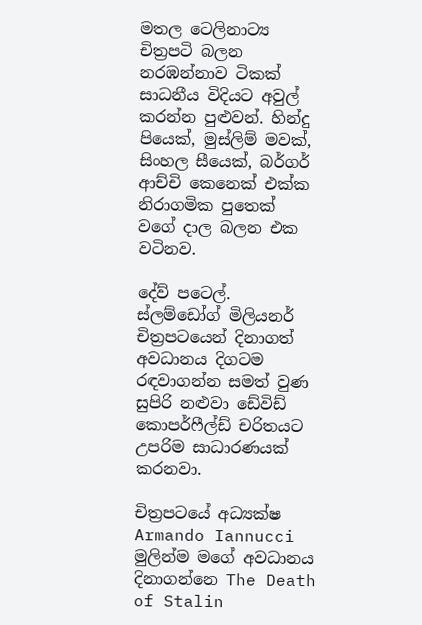මතල ටෙලිනාට්‍ය චිත්‍රපටි බලන නරඹන්නාව ටිකක් සාධනීය විදියට අවුල් කරන්න පුළුවන්. හින්දු පියෙක්, මුස්ලිම් මවක්, සිංහල සීයෙක්, බර්ගර් ආච්චි කෙනෙක් එක්ක නිරාගමික පුතෙක් වගේ දාල බලන එක වටිනව.

දේව් පටෙල්. ස්ලම්ඩෝග් මිලියනර් චිත්‍රපටයෙන් දිනාගත් අවධානය දිගටම රඳවාගන්න සමත් වුණ සුපිරි නළුවා ඩේවිඩ් කොපර්ෆීල්ඩ් චරිතයට උපරිම සාධාරණයක් කරනවා.

චිත්‍රපටයේ අධ්‍යක්ෂ Armando Iannucci මුලින්ම මගේ අවධානය දිනාගන්නෙ The Death of Stalin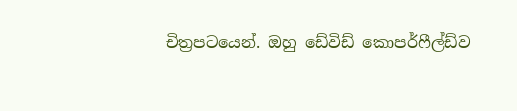චිත්‍රපටයෙන්. ඔහු ඩේවිඩ් කොපර්ෆීල්ඩ්ව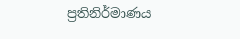ප්‍රතිනිර්මාණය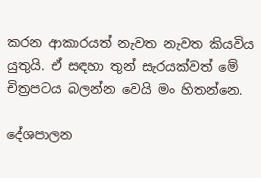කරන ආකාරයත් නැවත නැවත කියවිය යුතුයි. ඒ සඳහා තුන් සැරයක්වත් මේ චිත්‍රපටය බලන්න වෙයි මං හිතන්නෙ.

දේශපාලන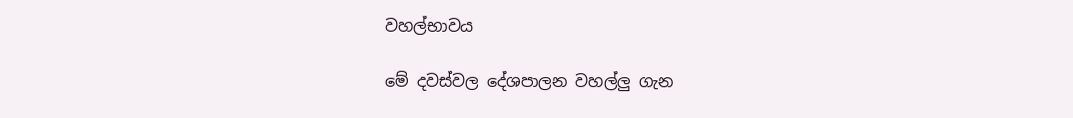වහල්භාවය

මේ දවස්වල දේශපාලන වහල්ලු ගැන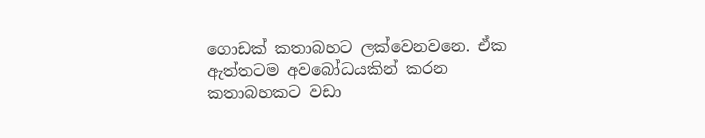ගොඩක් කතාබහට ලක්වෙනවනෙ. ඒක ඇත්තටම අවබෝධයකින් කරන කතාබහකට වඩා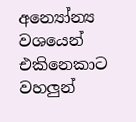අන්‍යෝන්‍ය වශයෙන් එකිනෙකාට වහලුන්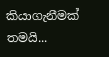කියාගැනීමක් තමයි...